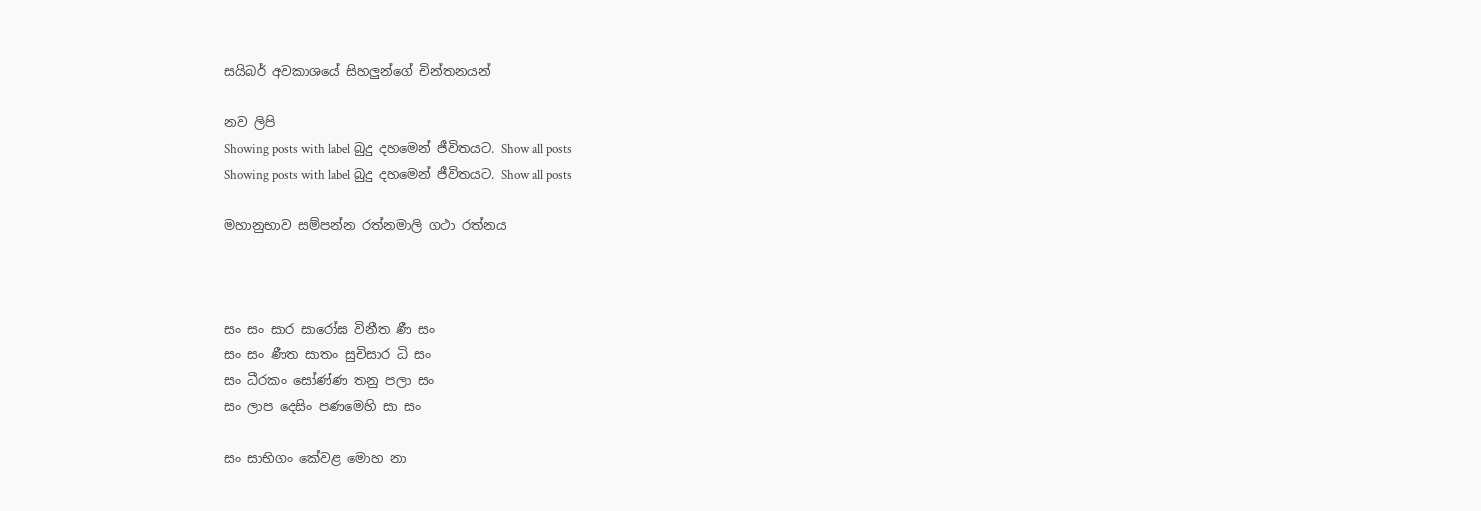සයිබර් අවකාශයේ සිහලුන්ගේ චින්තනයන්

නව ලිපි
Showing posts with label බුදු දහමෙන් ජීවිතයට. Show all posts
Showing posts with label බුදු දහමෙන් ජීවිතයට. Show all posts

මහානුභාව සම්පන්න රත්නමාලි ගථා රත්නය



සං සං සාර සාරෝඝ විනීත ණී සං
සං සං ණීත සාතං සුචිසාර ධි සං
සං ධීරකං සෝණ්ණ තනු පලා සං
සං ලාප දෙසිං පණමෙහි සා සං

සං සාභිගං කේවළ මොහ නා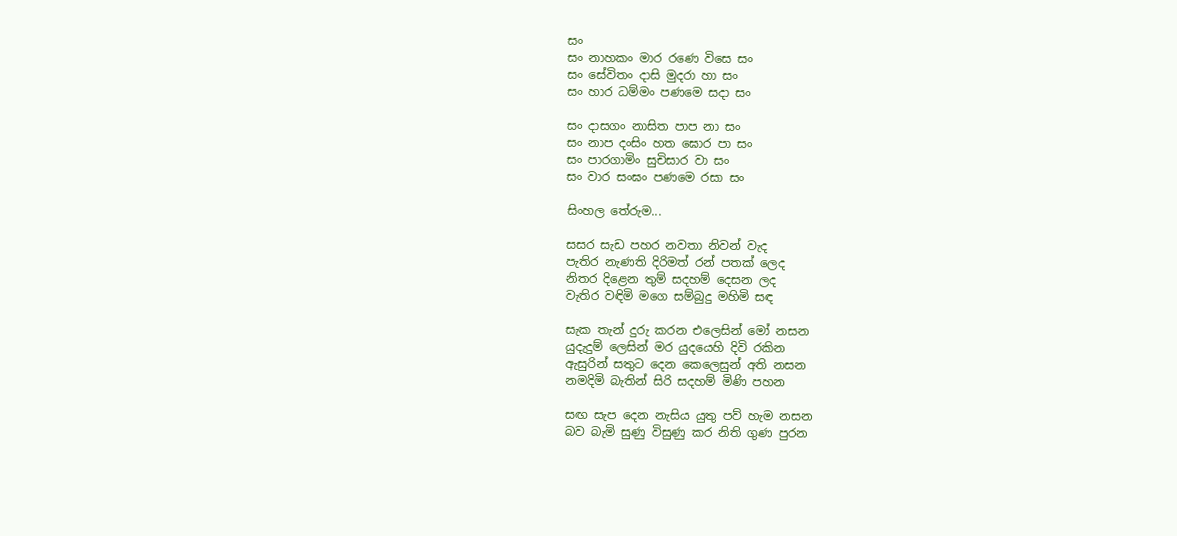සං
සං නාහකං මාර රණෙ විසෙ සං
සං සේවිතං දාසි මුදරා හා සං
සං හාර ධම්මං පණමෙ සදා සං

සං දාසගං නාසිත පාප නා සං
සං නාප දංසිං හත ඝොර පා සං
සං පාරගාමිං සුචිසාර වා සං
සං වාර සංඝං පණමෙ රසා සං

සිංහල තේරුම...

සසර සැඩ පහර නවතා නිවන් වැද
පැතිර නැණති දිරිමත් රන් පතක් ලෙද
නිතර දිළෙන තුම් සදහම් දෙසන ලද
වැතිර වඳිමි මගෙ සම්බුදු මහිමි සඳ

සැක තැන් දුරු කරන එලෙසින් මෝ නසන
යුදැදුම් ලෙසින් මර යුදයෙහි දිවි රකින
ඇසුරින් සතුට දෙන කෙලෙසුන් අති නසන
නමදිමි බැතින් සිරි සදහම් මිණි පහන

සඟ සැප දෙන නැසිය යුතු පව් හැම නසන
බව බැමි සුණු විසුණු කර නිති ගුණ පුරන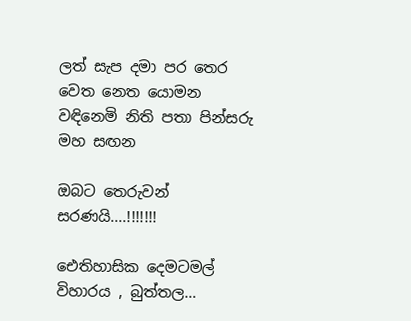ලත් සැප දමා පර තෙර වෙත නෙත යොමන
වඳිනෙමි නිති පතා පින්සරු මහ සඟන

ඔබට තෙරුවන් සරණයි....!!!!!!!

ඓතිහාසික දෙමටමල් විහාරය , බුත්තල…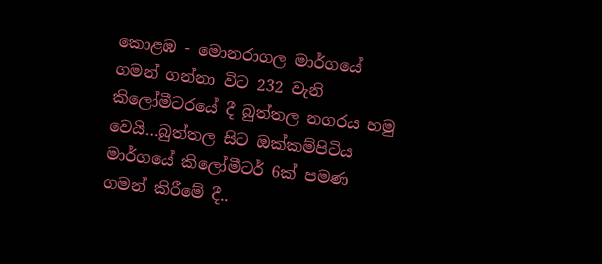කොළඹ - මොනරාගල මාර්ගයේ ගමන් ගන්නා විට 232 වැනි කිලෝමීටරයේ දී බුත්තල නගරය හමු වෙයි…බුත්තල සිට ඔක්කම්පිටිය මාර්ගයේ කිලෝමීටර් 6ක් පමණ ගමන් කිරීමේ දී..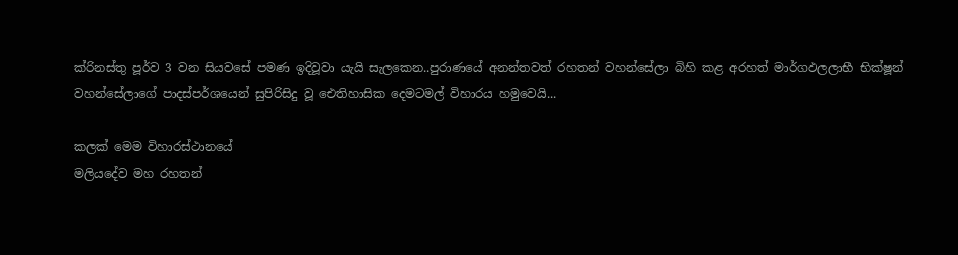ක්රිනස්තු පූර්ව 3 වන සියවසේ පමණ ඉදිවූවා යැයි සැලකෙන..පුරාණයේ අනන්තවත් රහතන් වහන්සේලා බිහි කළ අරහත් මාර්ගඵලලාභී භික්ෂූන් වහන්සේලාගේ පාදස්පර්ශයෙන් සුපිරිසිදු වූ ඓතිහාසික දෙමටමල් විහාරය හමුවෙයි...

කලක් මෙම විහාරස්ථානයේ
මලියදේව මහ රහතන්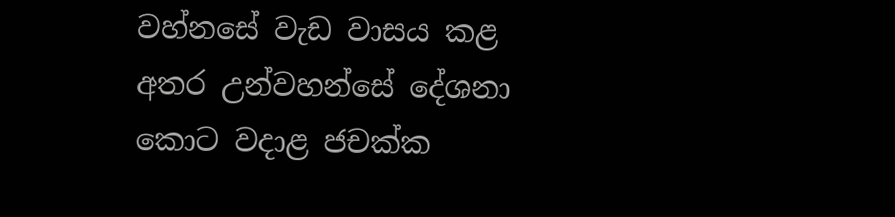වහ්නසේ වැඩ වාසය කළ අතර උන්වහන්සේ දේශනා කොට වදාළ ජචක්ක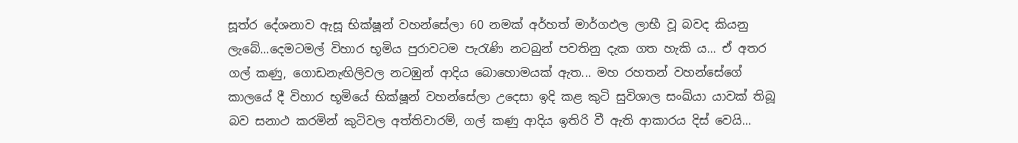සූත්ර දේශනාව ඇසූ භික්ෂූන් වහන්සේලා 60 නමක් අර්හත් මාර්ගඵල ලාභී වූ බවද කියනු ලැබේ...දෙමටමල් විහාර භූමිය පුරාවටම පැරැණි නටබුන් පවතිනු දැක ගත හැකි ය... ඒ අතර ගල් කණු, ගොඩනැඟිලිවල නටඹුන් ආදිය බොහොමයක් ඇත... මහ රහතන් වහන්සේගේ කාලයේ දී විහාර භූමියේ භික්ෂූන් වහන්සේලා උදෙසා ඉදි කළ කුටි සුවිශාල සංඛ්යා යාවක් තිබූ බව සනාථ කරමින් කුටිවල අත්තිවාරම්, ගල් කණු ආදිය ඉතිරි වී ඇති ආකාරය දිස් වෙයි...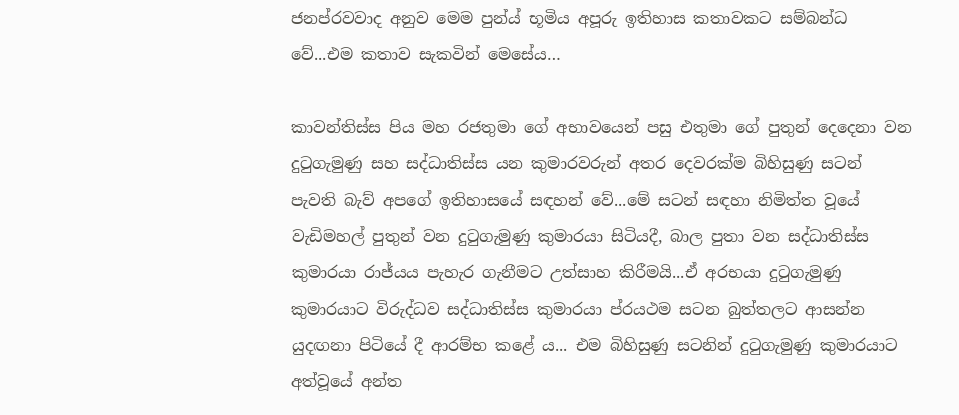ජනප්රවවාද අනුව මෙම පුන්ය් භූමිය අපූරු ඉතිහාස කතාවකට සම්බන්ධ වේ...එම කතාව සැකවින් මෙසේය…

කාවන්තිස්ස පිය මහ රජතුමා ගේ අභාවයෙන් පසු එතුමා ගේ පුතුන් දෙදෙනා වන දුටුගැමුණු සහ සද්ධාතිස්ස යන කුමාරවරුන් අතර දෙවරක්ම බිහිසුණු සටන් පැවති බැව් අපගේ ඉතිහාසයේ සඳහන් වේ...මේ සටන් සඳහා නිමිත්ත වූයේ වැඩිමහල් පුතුන් වන දුටුගැමුණු කුමාරයා සිටියදී, බාල පුතා වන සද්ධාතිස්ස කුමාරයා රාජ්යය පැහැර ගැනීමට උත්සාහ කිරීමයි...ඒ අරභයා දුටුගැමුණු කුමාරයාට විරුද්ධව සද්ධාතිස්ස කුමාරයා ප්රයථම සටන බුත්තලට ආසන්න යුදඟනා පිටියේ දී ආරම්භ කළේ ය... එම බිහිසුණු සටනින් දුටුගැමුණු කුමාරයාට අත්වූයේ අන්ත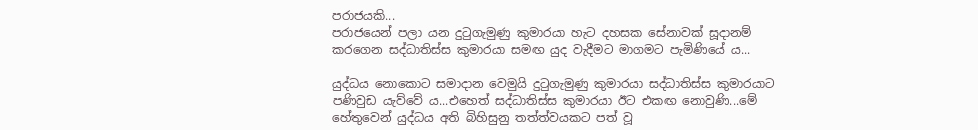පරාජයකි...
පරාජයෙන් පලා යන දුටුගැමුණු කුමාරයා හැට දහසක සේනාවක් සූදානම් කරගෙන සද්ධාතිස්ස කුමාරයා සමඟ යුද වැදීමට මාගමට පැමිණියේ ය...

යුද්ධය නොකොට සමාදාන වෙමුයි දුටුගැමුණු කුමාරයා සද්ධාතිස්ස කුමාරයාට පණිවුඩ යැව්වේ ය...එහෙත් සද්ධාතිස්ස කුමාරයා ඊට එකඟ නොවුණි...මේ හේතුවෙන් යුද්ධය අති බිහිසුනු තත්ත්වයකට පත් වූ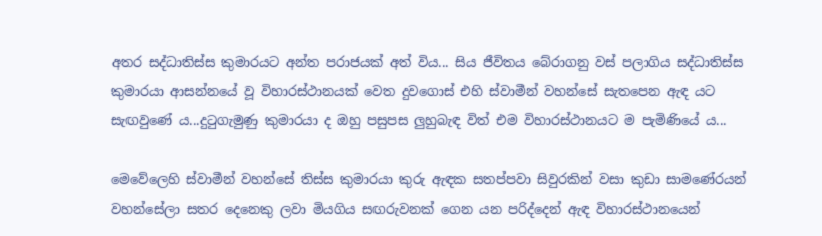අතර සද්ධාතිස්ස කුමාරයට අන්ත පරාජයක් අත් විය... සිය ජීවිතය බේරාගනු වස් පලාගිය සද්ධාතිස්ස කුමාරයා ආසන්නයේ වූ විහාරස්ථානයක් වෙත දුවගොස් එහි ස්වාමීන් වහන්සේ සැතපෙන ඇඳ යට සැඟවුණේ ය...දුටුගැමුණු කුමාරයා ද ඔහු පසුපස ලුහුබැඳ විත් එම විහාරස්ථානයට ම පැමිණියේ ය...

මෙවේලෙහි ස්වාමීන් වහන්සේ තිස්ස කුමාරයා කුරු ඇඳක සතප්පවා සිවුරකින් වසා කුඩා සාමණේරයන් වහන්සේලා සතර දෙනෙකු ලවා මියගිය සඟරුවනක් ගෙන යන පරිද්දෙන් ඇඳ විහාරස්ථානයෙන්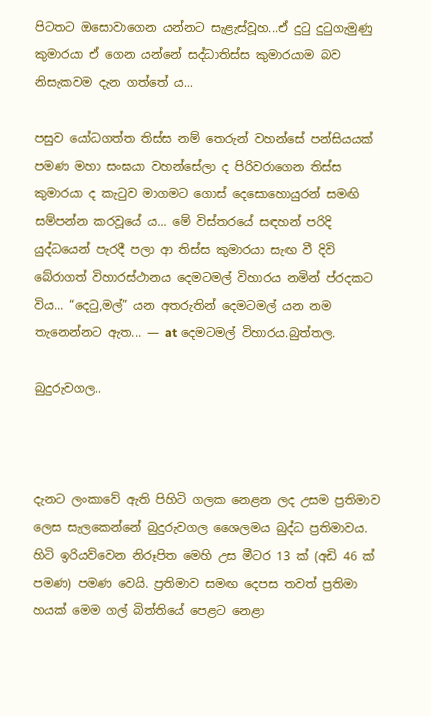පිටතට ඔසොවාගෙන යන්නට සැළැස්වූහ...ඒ දුටු දුටුගැමුණු කුමාරයා ඒ ගෙන යන්නේ සද්ධාතිස්ස කුමාරයාම බව නිසැකවම දැන ගත්තේ ය...

පසුව යෝධගත්ත තිස්ස නම් තෙරුන් වහන්සේ පන්සියයක් පමණ මහා සංඝයා වහන්සේලා ද පිරිවරාගෙන තිස්ස කුමාරයා ද කැටුව මාගමට ගොස් දෙසොහොයුරන් සමඟි සම්පන්න කරවූයේ ය... මේ විස්තරයේ සඳහන් පරිදි යුද්ධයෙන් පැරදී පලා ආ තිස්ස කුමාරයා සැඟ වී දිවි බේරාගත් විහාරස්ථානය දෙමටමල් විහාරය නමින් ප්රදකට විය... “දෙටු,මල්” යන අතරුතින් දෙමටමල් යන නම තැනෙන්නට ඇත... — at දෙමටමල් විහාරය.බුත්තල.

බුදුරුවගල..



දැනට ලංකාවේ ඇති පිහිටි ගලක නෙළන ලද උසම ප්‍රතිමාව ලෙස සැලකෙන්නේ බුදුරුවගල ශෛලමය බුද්ධ ප්‍රතිමාවය. හිටි ඉරියව්වෙන නිරූපිත මෙහි උස මීටර 13 ක් (අඩි 46 ක් පමණ) පමණ වෙයි. ප්‍රතිමාව සමඟ දෙපස තවත් ප්‍රතිමා හයක් මෙම ගල් බිත්තියේ පෙළට නෙළා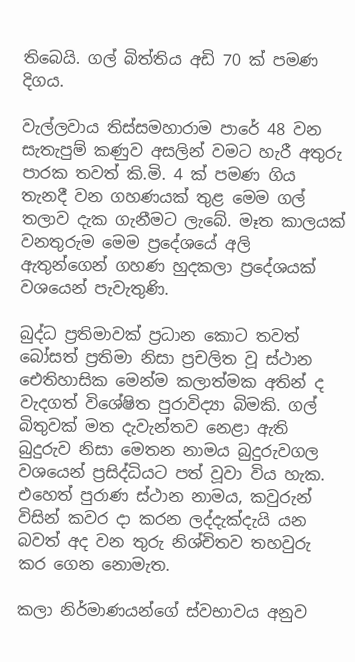තිබෙයි. ගල් බිත්තිය අඩි 70 ක් පමණ දිගය.

වැල්ලවාය තිස්සමහාරාම පාරේ 48 වන සැතැපුම් කණුව අසලින් වමට හැරී අතුරු පාරක තවත් කි.මි. 4 ක් පමණ ගිය තැනදී වන ගහණයක් තුළ මෙම ගල් තලාව දැක ගැනීමට ලැබේ. මෑත කාලයක් වනතුරුම මෙම ප්‍රදේශයේ අලි ඇතුන්ගෙන් ගහණ හුදකලා ප්‍රදේශයක් වශයෙන් පැවැතුණි.

බුද්ධ ප්‍රතිමාවක් ප්‍රධාන කොට තවත් බෝසත් ප්‍රතිමා නිසා ප්‍රචලිත වූ ස්ථාන ඓතිහාසික මෙන්ම කලාත්මක අතින් ද වැදගත් විශේෂිත පුරාවිද්‍යා බිමකි. ගල් බිතුවක් මත දැවැන්තව නෙළා ඇති බුදුරුව නිසා මෙතන නාමය බුදුරුවගල වශයෙන් ප්‍රසිද්ධියට පත් වූවා විය හැක. එහෙත් පුරාණ ස්ථාන නාමය, කවුරුන් විසින් කවර දා කරන ලද්දැක්දැයි යන බවත් අද වන තුරු නිශ්චිතව තහවුරු කර ගෙන නොමැත.

කලා නිර්මාණයන්ගේ ස්වභාවය අනුව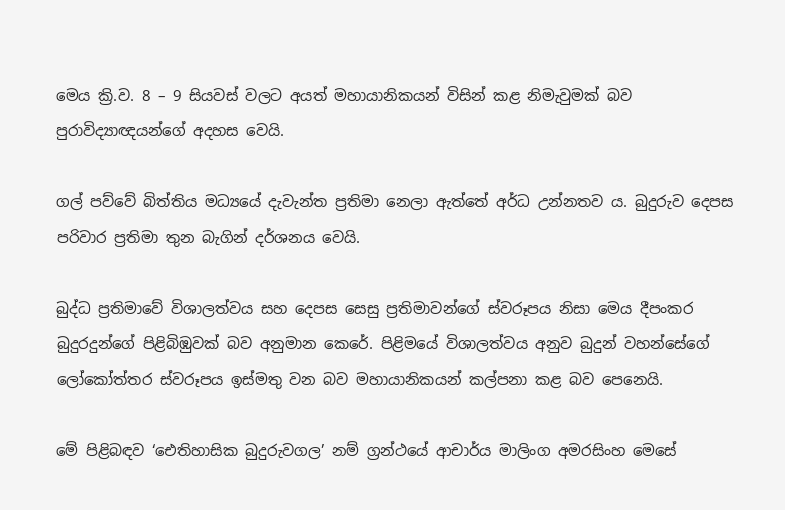මෙය ක්‍රි.ව. 8 – 9 සියවස් වලට අයත් මහායානිකයන් විසින් කළ නිමැවුමක් බව පුරාවිද්‍යාඥයන්ගේ අදහස වෙයි.

ගල් පව්වේ බිත්තිය මධ්‍යයේ දැවැන්ත ප්‍රතිමා නෙලා ඇත්තේ අර්ධ උන්නතව ය. බුදුරුව දෙපස පරිවාර ප්‍රතිමා තුන බැගින් දර්ශනය වෙයි.

බුද්ධ ප්‍රතිමාවේ විශාලත්වය සහ දෙපස සෙසු ප්‍රතිමාවන්ගේ ස්වරූපය නිසා මෙය දීපංකර බුදුරදුන්ගේ පිළිබිඹුවක් බව අනුමාන කෙරේ. පිළිමයේ විශාලත්වය අනුව බුදුන් වහන්සේගේ ලෝකෝත්තර ස්වරූපය ඉස්මතු වන බව මහායානිකයන් කල්පනා කළ බව පෙනෙයි.

මේ පිළිබඳව ‘ඓතිහාසික බුදුරුවගල’ නම් ග්‍රන්ථයේ ආචාර්ය මාලිංග අමරසිංහ මෙසේ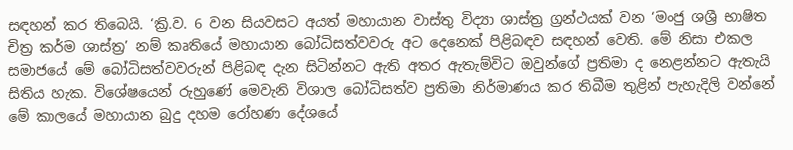සඳහන් කර තිබෙයි. ‘ක්‍රි.ව. 6 වන සියවසට අයත් මහායාන වාස්තු විද්‍යා ශාස්ත්‍ර ග්‍රන්ථයක් වන ‘මංජු ශශ්‍රී භාෂිත චිත්‍ර කර්ම ශාස්ත්‍ර’ නම් කෘතියේ මහායාන බෝධිසත්වවරු අට දෙනෙක් පිළිබඳව සඳහන් වෙති. මේ නිසා එකල සමාජයේ මේ බෝධිසත්වවරුන් පිළිබඳ දැන සිටින්නට ඇති අතර ඇතැම්විට ඔවුන්ගේ ප්‍රතිමා ද නෙළන්නට ඇතැයි සිතිය හැක. විශේෂයෙන් රුහුණේ මෙවැනි විශාල බෝධිසත්ව ප්‍රතිමා නිර්මාණය කර තිබීම තුළින් පැහැදිලි වන්නේ මේ කාලයේ මහායාන බුදු දහම රෝහණ දේශයේ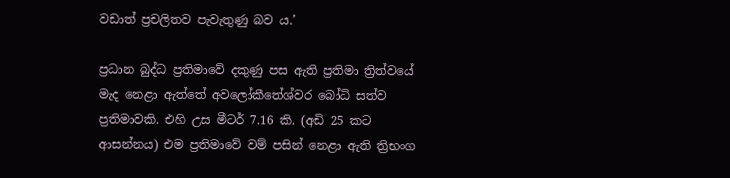වඩාත් ප්‍රචලිතව පැවැතුණු බව ය.’

ප්‍රධාන බුද්ධ ප්‍රතිමාවේ දකුණු පස ඇති ප්‍රතිමා ත්‍රිත්වයේ මැද නෙළා ඇත්තේ අවලෝකීතේශ්වර බෝධි සත්ව ප්‍රතිමාවකි. එහි උස මීටර් 7.16 කි. (අඩි 25 කට ආසන්නය) එම ප්‍රතිමාවේ වම් පසින් නෙළා ඇති ත්‍රිභංග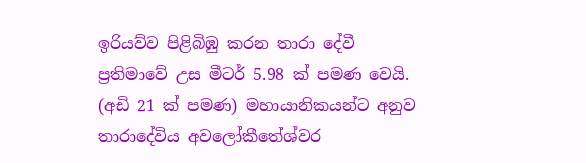ඉරියව්ව පිළිබිඹු කරන තාරා දේවී ප්‍රතිමාවේ උස මීටර් 5.98 ක් පමණ වෙයි. (අඩි 21 ක් පමණ) මහායානිකයන්ට අනුව තාරාදේවිය අවලෝකීතේශ්වර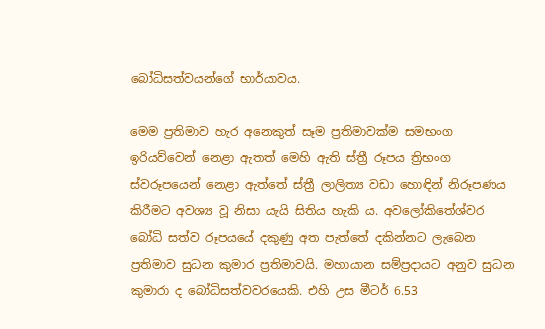බෝධිසත්වයන්ගේ භාර්යාවය.

මෙම ප්‍රතිමාව හැර අනෙකුත් සෑම ප්‍රතිමාවක්ම සමභංග ඉරියව්වෙන් නෙළා ඇතත් මෙහි ඇති ස්ත්‍රී රූපය ත්‍රිභංග ස්වරූපයෙන් නෙළා ඇත්තේ ස්ත්‍රී ලාලිත්‍ය වඩා හොඳින් නිරූපණය කිරීමට අවශ්‍ය වූ නිසා යැයි සිතිය හැකි ය. අවලෝකිතේශ්වර බෝධි සත්ව රූපයයේ දකුණු අත පැත්තේ දකින්නට ලැබෙන ප්‍රතිමාව සුධන කුමාර ප්‍රතිමාවයි. මහායාන සම්ප්‍රදායට අනුව සුධන කුමාරා ද බෝධිසත්වවරයෙකි. එහි උස මීටර් 6.53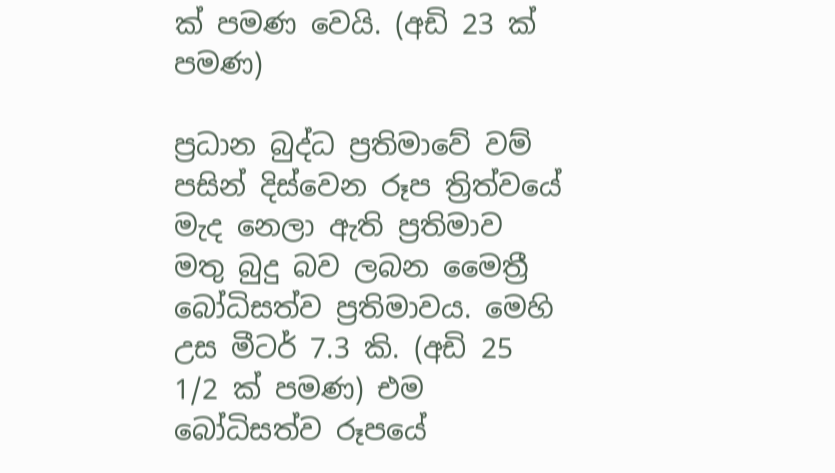ක් පමණ වෙයි. (අඩි 23 ක් පමණ)

ප්‍රධාන බුද්ධ ප්‍රතිමාවේ වම් පසින් දිස්වෙන රූප ත්‍රිත්වයේ මැද නෙලා ඇති ප්‍රතිමාව මතු බුදු බව ලබන මෛත්‍රී බෝධිසත්ව ප්‍රතිමාවය. මෙහි උස මීටර් 7.3 කි. (අඩි 25 1/2 ක් පමණ) එම බෝධිසත්ව රූපයේ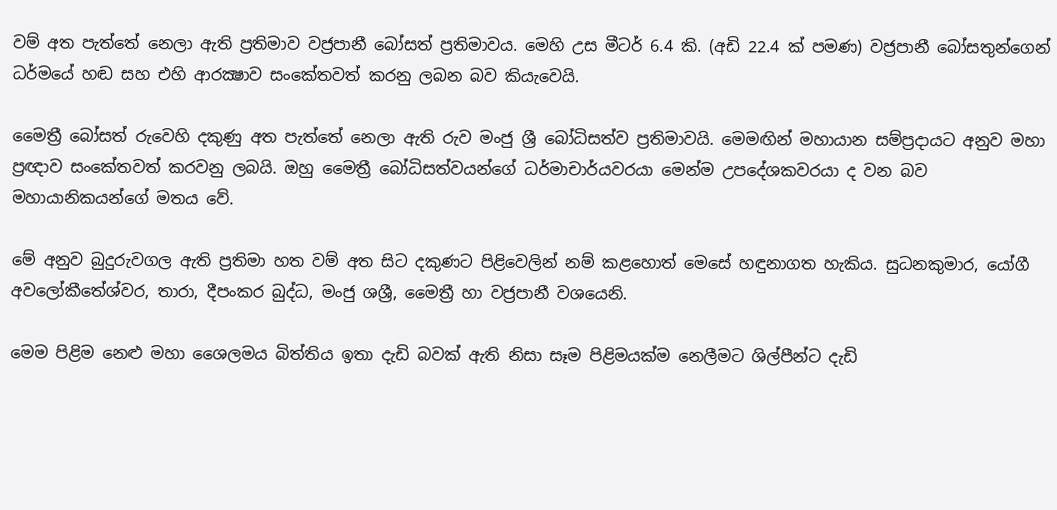වම් අත පැත්තේ නෙලා ඇති ප්‍රතිමාව වජ්‍රපානී බෝසත් ප්‍රතිමාවය. මෙහි උස මීටර් 6.4 කි. (අඩි 22.4 ක් පමණ) වජ්‍රපානී බෝසතුන්ගෙන් ධර්මයේ හඬ සහ එහි ආරක්‍ෂාව සංකේතවත් කරනු ලබන බව කියැවෙයි.

මෛත්‍රී බෝසත් රුවෙහි දකුණු අත පැත්තේ නෙලා ඇති රුව මංජු ශ්‍රී බෝධිසත්ව ප්‍රතිමාවයි. මෙමඟින් මහායාන සම්ප්‍රදායට අනුව මහා ප්‍රඥාව සංකේතවත් කරවනු ලබයි. ඔහු මෛත්‍රී බෝධිසත්වයන්ගේ ධර්මාචාර්යවරයා මෙන්ම උපදේශකවරයා ද වන බව මහායානිකයන්ගේ මතය වේ.

මේ අනුව බුදුරුවගල ඇති ප්‍රතිමා හත වම් අත සිට දකුණට පිළිවෙලින් නම් කළහොත් මෙසේ හඳුනාගත හැකිය. සුධනකුමාර, යෝගී අවලෝකීතේශ්වර, තාරා, දීපංකර බුද්ධ, මංජු ශශ්‍රී, මෛත්‍රී හා වජ්‍රපානී වශයෙනි.

මෙම පිළිම නෙළු මහා ශෛලමය බිත්තිය ඉතා දැඩි බවක් ඇති නිසා සෑම පිළිමයක්ම නෙලීමට ශිල්පීන්ට දැඩි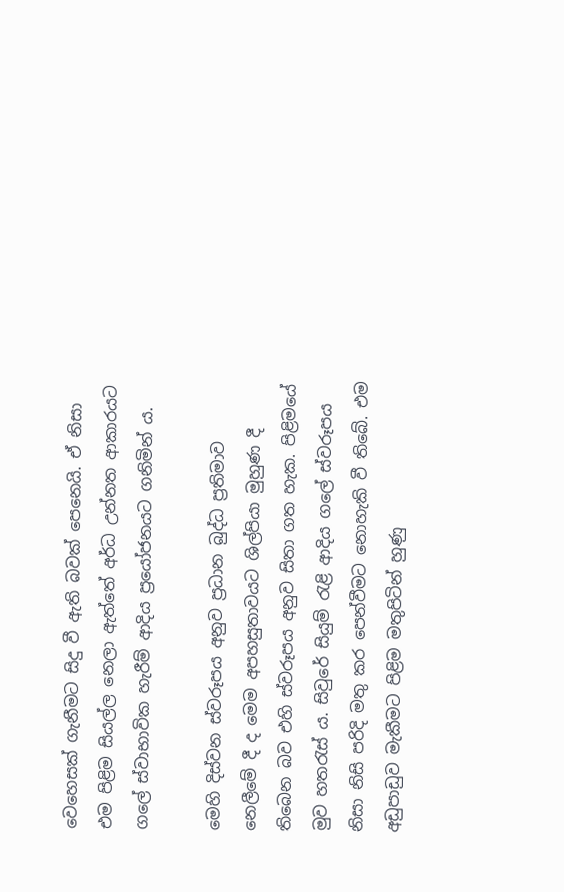වෙහෙසක් ගැනීමට සිදු වී ඇති බවක් පෙනෙයි. ඒ නිසා එම පිළිම සියල්ල නෙලා ඇත්තේ අර්ධ උන්නත ආකාරයට ගලේ ස්වාභාවික හැරීම් ආදිය ප්‍රයෝජනයට ගනිමින් ය.

මෙහි දිස්වන ස්වරූපය අනුව ප්‍රධාන බුද්ධ ප්‍රතිමාව නෙලීමේ දී ද මෙම අපහසුතාවයට ශිල්පියා මුහුණ දී තිබෙන බව එහි ස්වරූපය අනුව සිතා ගත හැක. පිළිමයේ මුව හතරැස් ය. සිවුරේ සියුම් රැළි ආදිය ගලේ ස්වරූපය නිසා නිසි පරිදි මතු කර පෙන්වීමට නොහැකි වී තිබේ. එම අඩුපාඩුව මැකීමට පිළිම මතුපිටින් හුණු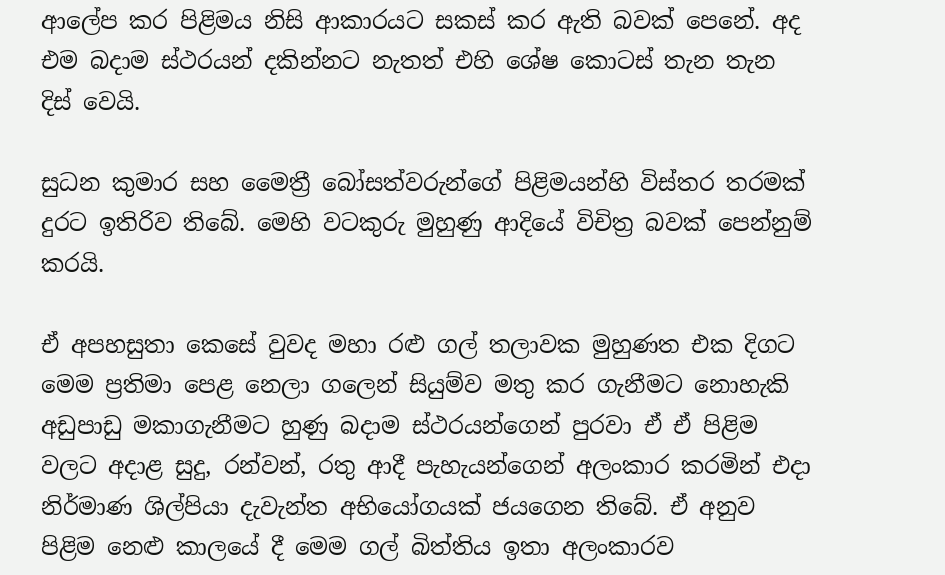ආලේප කර පිළිමය නිසි ආකාරයට සකස් කර ඇති බවක් පෙනේ. අද එම බදාම ස්ථරයන් දකින්නට නැතත් එහි ශේෂ කොටස් තැන තැන දිස් වෙයි.

සුධන කුමාර සහ මෛත්‍රී බෝසත්වරුන්ගේ පිළිමයන්හි විස්තර තරමක් දුරට ඉතිරිව තිබේ. මෙහි වටකුරු මුහුණු ආදියේ විචිත්‍ර බවක් පෙන්නුම් කරයි.

ඒ අපහසුතා කෙසේ වුවද මහා රළු ගල් තලාවක මුහුණත එක දිගට මෙම ප්‍රතිමා පෙළ නෙලා ගලෙන් සියුම්ව මතු කර ගැනීමට නොහැකි අඩුපාඩු මකාගැනීමට හුණු බදාම ස්ථරයන්ගෙන් පුරවා ඒ ඒ පිළිම වලට අදාළ සුදු, රන්වන්, රතු ආදී පැහැයන්ගෙන් අලංකාර කරමින් එදා නිර්මාණ ශිල්පියා දැවැන්ත අභියෝගයක් ජයගෙන තිබේ. ඒ අනුව පිළිම නෙළු කාලයේ දී මෙම ගල් බිත්තිය ඉතා අලංකාරව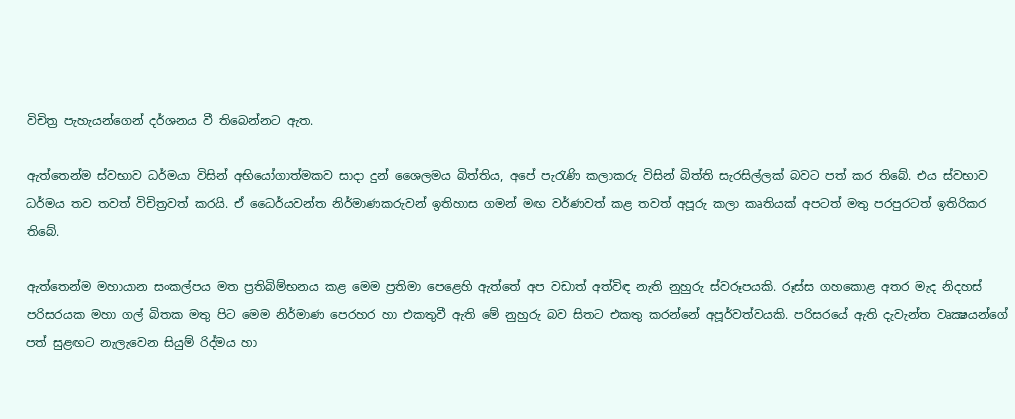විචිත්‍ර පැහැයන්ගෙන් දර්ශනය වී තිබෙන්නට ඇත.

ඇත්තෙන්ම ස්වභාව ධර්මයා විසින් අභියෝගාත්මකව සාදා දුන් ශෛලමය බිත්තිය, අපේ පැරැණි කලාකරු විසින් බිත්ති සැරසිල්ලක් බවට පත් කර තිබේ. එය ස්වභාව ධර්මය තව තවත් විචිත්‍රවත් කරයි. ඒ ධෛර්යවන්ත නිර්මාණකරුවන් ඉතිහාස ගමන් මඟ වර්ණවත් කළ තවත් අපූරු කලා කෘතියක් අපටත් මතු පරපුරටත් ඉතිරිකර තිබේ.

ඇත්තෙන්ම මහායාන සංකල්පය මත ප්‍රතිබිම්භනය කළ මෙම ප්‍රතිමා පෙළෙහි ඇත්තේ අප වඩාත් අත්විඳ නැති නුහුරු ස්වරූපයකි. රූස්ස ගහකොළ අතර මැද නිදහස් පරිසරයක මහා ගල් බිතක මතු පිට මෙම නිර්මාණ පෙරහර හා එකතුවී ඇති මේ නුහුරු බව සිතට එකතු කරන්නේ අපූර්වත්වයකි. පරිසරයේ ඇති දැවැන්ත වෘක්‍ෂයන්ගේ පත් සුළඟට නැලැවෙන සියුම් රිද්මය හා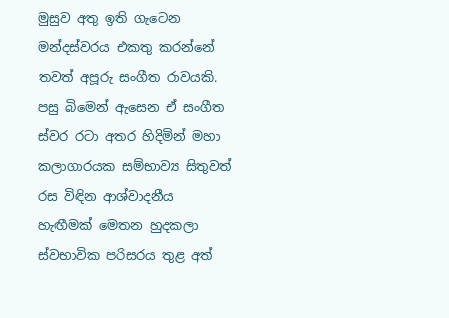මුසුව අතු ඉති ගැටෙන මන්දස්වරය එකතු කරන්නේ තවත් අපූරු සංගීත රාවයකි. පසු බිමෙන් ඇසෙන ඒ සංගීත ස්වර රටා අතර හිදිමින් මහා කලාගාරයක සම්භාව්‍ය සිතුවත් රස විඳින ආශ්වාදනීය හැඟීමක් මෙතන හුදකලා ස්වභාවික පරිසරය තුළ අත්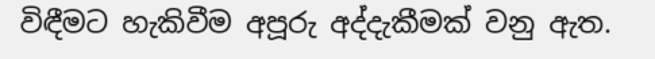විඳීමට හැකිවීම අපූරු අද්දැකීමක් වනු ඇත.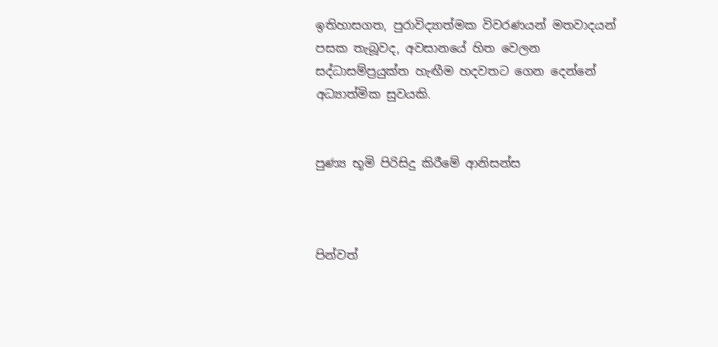ඉතිහාසගත, පුරාවිද්‍යාත්මක විවරණයන් මතවාදයන් පසක තැබූවද, අවසානයේ හිත වෙලන සද්ධාසම්ප්‍රයුක්ත හැඟීම හදවතට ගෙන දෙන්නේ අධ්‍යාත්මික සුවයකි.


පුණ්‍ය භූමි පිරිසිදු කිරීමේ ආනිසන්ස



පින්වත්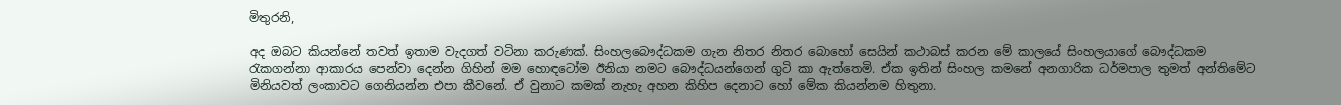මිතුරනි,

අද ඔබට කියන්නේ තවත් ඉතාම වැදගත් වටිනා කරුණක්. සිංහලබෞද්ධකම ගැන නිතර නිතර බොහෝ සෙයින් කථාබස් කරන මේ කාලයේ සිංහලයාගේ බෞද්ධකම රැකගන්නා ආකාරය පෙන්වා දෙන්න ගිහින් මම හොඳටෝම ඊනියා නමට බෞද්ධයන්ගෙන් ගුටි කා ඇත්තෙමි. ඒක ඉතින් සිංහල කමනේ අනගාරික ධර්මපාල තුමත් අන්තිමේට මිනියවත් ලංකාවට ගෙනියන්න එපා කීවනේ. ඒ වුනාට කමක් නැහැ අහන කිහිප දෙනාට හෝ මේක කියන්නම හිතුනා.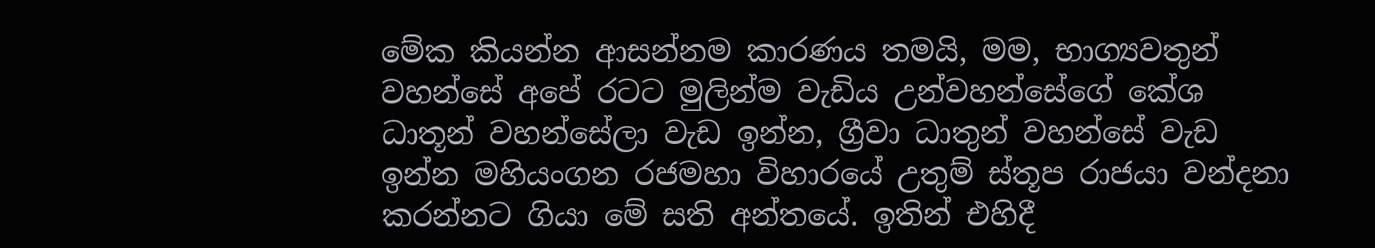මේක කියන්න ආසන්නම කාරණය තමයි, මම, භාග්‍යවතුන් වහන්සේ අපේ රටට මුලින්ම වැඩිය උන්වහන්සේගේ කේශ ධාතූන් වහන්සේලා වැඩ ඉන්න, ග්‍රීවා ධාතුන් වහන්සේ වැඩ ඉන්න මහියංගන රජමහා විහාරයේ උතුම් ස්තූප රාජයා වන්දනා කරන්නට ගියා මේ සති අන්තයේ. ඉතින් එහිදී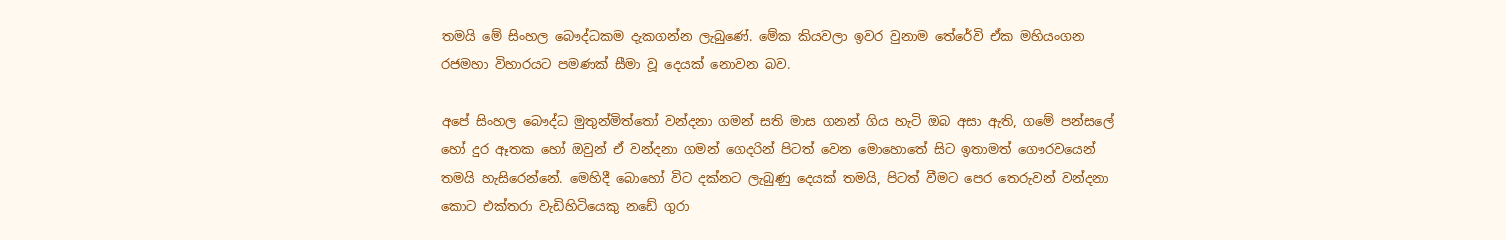තමයි මේ සිංහල බෞද්ධකම දැකගන්න ලැබුණේ. මේක කියවලා ඉවර වුනාම තේරේවි ඒක මහියංගන රජමහා විහාරයට පමණක් සීමා වූ දෙයක් නොවන බව.

අපේ සිංහල බෞද්ධ මුතුන්මිත්තෝ වන්දනා ගමන් සති මාස ගනන් ගිය හැටි ඔබ අසා ඇති, ගමේ පන්සලේ හෝ දුර ඈතක හෝ ඔවුන් ඒ වන්දනා ගමන් ගෙදරින් පිටත් වෙන මොහොතේ සිට ඉතාමත් ගෞරවයෙන් තමයි හැසිරෙන්නේ. මෙහිදී බොහෝ විට දක්නට ලැබුණු දෙයක් තමයි, පිටත් වීමට පෙර තෙරුවන් වන්දනා කොට එක්තරා වැඩිහිටියෙකු නඩේ ගුරා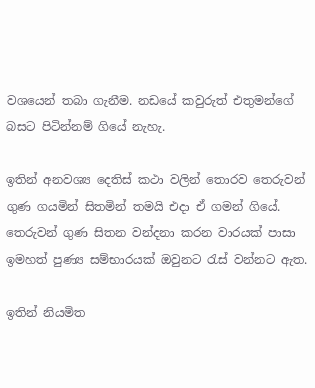වශයෙන් තබා ගැනීම. නඩයේ කවුරුත් එතුමන්ගේ බසට පිටින්නම් ගියේ නැහැ.

ඉතින් අනවශ්‍ය දෙතිස් කථා වලින් තොරව තෙරුවන් ගුණ ගයමින් සිතමින් තමයි එදා ඒ ගමන් ගියේ. තෙරුවන් ගුණ සිතන වන්දනා කරන වාරයක් පාසා
ඉමහත් පුණ්‍ය සම්භාරයක් ඔවුනට රැස් වන්නට ඇත.

ඉතින් නියමිත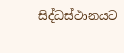සිද්ධස්ථානයට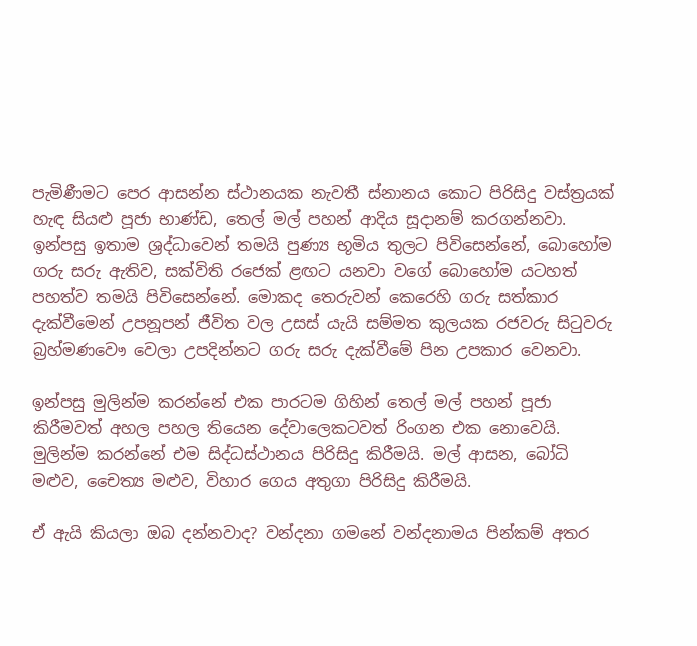පැමිණීමට පෙර ආසන්න ස්ථානයක නැවතී ස්නානය කොට පිරිසිදු වස්ත්‍රයක් හැඳ සියළු පූජා භාණ්ඩ, තෙල් මල් පහන් ආදිය සූදානම් කරගන්නවා. ඉන්පසු ඉතාම ශ්‍රද්ධාවෙන් තමයි පුණ්‍ය භූමිය තුලට පිවිසෙන්නේ, බොහෝම ගරු සරු ඇතිව, සක්විති රජෙක් ළඟට යනවා වගේ බොහෝම යටහත් පහත්ව තමයි පිවිසෙන්නේ. මොකද තෙරුවන් කෙරෙහි ගරු සත්කාර දැක්වීමෙන් උපනූපන් ජීවිත වල උසස් යැයි සම්මත කුලයක රජවරු සිටුවරු බ්‍රහ්මණවෞ වෙලා උපදින්නට ගරු සරු දැක්වීමේ පින උපකාර වෙනවා.

ඉන්පසු මුලින්ම කරන්නේ එක පාරටම ගිහින් තෙල් මල් පහන් පූජා කිරීමවත් අහල පහල තියෙන දේවාලෙකටවත් රිංගන එක නොවෙයි. මුලින්ම කරන්නේ එම සිද්ධස්ථානය පිරිසිදු කිරීමයි. මල් ආසන, බෝධි මළුව, චෛත්‍ය මළුව, විහාර ගෙය අතුගා පිරිසිදු කිරීමයි.

ඒ ඇයි කියලා ඔබ දන්නවාද? වන්දනා ගමනේ වන්දනාමය පින්කම් අතර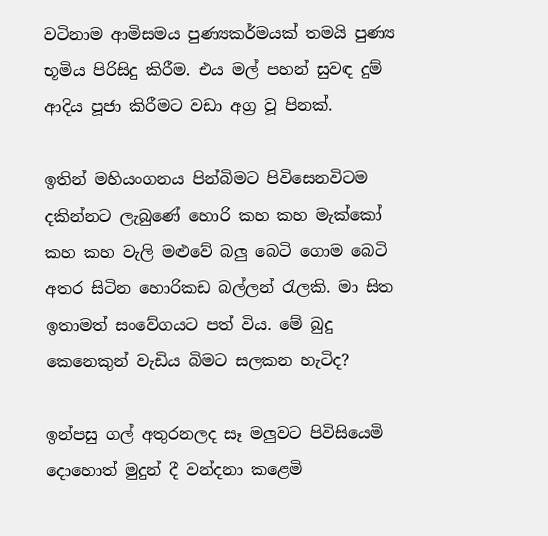වටිනාම ආමිසමය පුණ්‍යකර්මයක් තමයි පුණ්‍ය භූමිය පිරිසිදු කිරීම. එය මල් පහන් සුවඳ දුම් ආදිය පූජා කිරීමට වඩා අග්‍ර වූ පිනක්.

ඉතින් මහියංගනය පින්බිමට පිවිසෙනවිටම දකින්නට ලැබුණේ හොරි කහ කහ මැක්කෝ කහ කහ වැලි මළුවේ බලු බෙටි ගොම බෙටි අතර සිටින හොරිකඩ බල්ලන් රැලකි. මා සිත ඉතාමත් සංවේගයට පත් විය. මේ බුදු කෙනෙකුන් වැඩිය බිමට සලකන හැටිද?

ඉන්පසු ගල් අතුරනලද සෑ මලුවට පිවිසියෙමි දොහොත් මුදුන් දී වන්දනා කළෙමි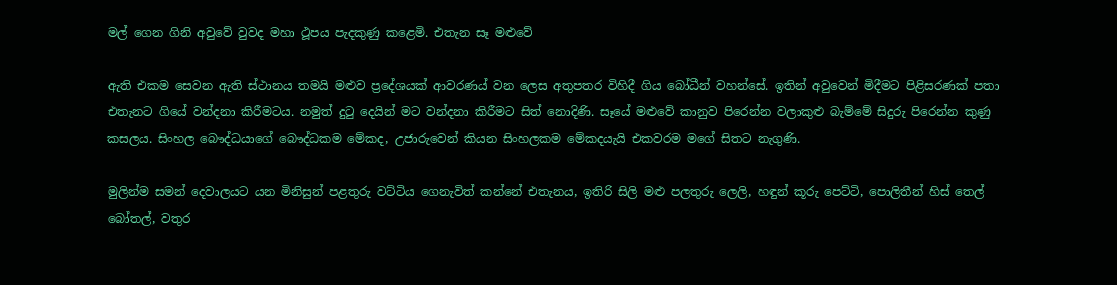මල් ගෙන ගිනි අවුවේ වුවද මහා ථූපය පැදකුණු කළෙමි. එතැන සෑ මළුවේ

ඇති එකම සෙවන ඇති ස්ථානය තමයි මළුව ප්‍රදේශයක් ආවරණය් වන ලෙස අතුපතර විහිදී ගිය බෝධීන් වහන්සේ. ඉතින් අවුවෙන් මිදීමට පිළිසරණක් පතා එතැනට ගියේ වන්දනා කිරීමටය. නමුත් දුටු දෙයින් මට වන්දනා කිරීමට සිත් නොදිණි. සෑයේ මළුවේ කානුව පිරෙන්න වලාකුළු බැම්මේ සිදුරු පිරෙන්න කුණු කසලය. සිංහල බෞද්ධයාගේ බෞද්ධකම මේකද, උජාරුවෙන් කියන සිංහලකම මේකදයැයි එකවරම මගේ සිතට නැගුණි.

මුලින්ම සමන් දෙවාලයට යන මිනිසුන් පළතුරු වට්ටිය ගෙනැවිත් කන්නේ එතැනය, ඉතිරි සිලි මළු පලතුරු ලෙලි, හඳුන් කූරු පෙට්ටි, පොලිතීන් හිස් තෙල් බෝතල්, වතුර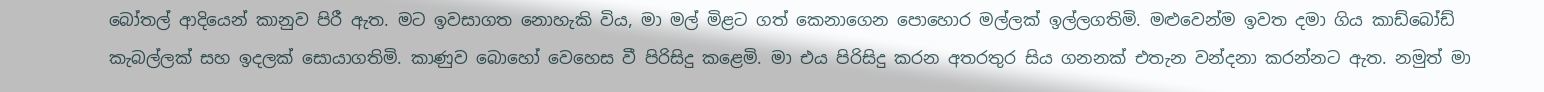බෝතල් ආදියෙන් කානුව පිරී ඇත. මට ඉවසාගත නොහැකි විය, මා මල් මිළට ගත් කෙනාගෙන පොහොර මල්ලක් ඉල්ලගතිමි. මළුවෙන්ම ඉවත දමා ගිය කාඩ්බෝඩ් කැබල්ලක් සහ ඉදලක් සොයාගතිමි. කාණුව බොහෝ වෙහෙස වී පිරිසිදු කළෙමි. මා එය පිරිසිදු කරන අතරතුර සිය ගනනක් එතැන වන්දනා කරන්නට ඇත. නමුත් මා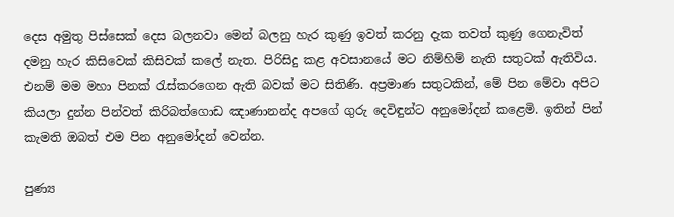දෙස අමුතු පිස්සෙක් දෙස බලනවා මෙන් බලනු හැර කුණු ඉවත් කරනු දැක තවත් කුණු ගෙනැවිත් දමනු හැර කිසිවෙක් කිසිවක් කලේ නැත. පිරිසිදු කළ අවසානයේ මට නිම්හිම් නැති සතුටක් ඇතිවිය. එනම් මම මහා පිනක් රැස්කරගෙන ඇති බවක් මට සිතිණි. අප්‍රමාණ සතුටකින්, මේ පින මේවා අපිට කියලා දුන්න පින්වත් කිරිබත්ගොඩ ඤාණානන්ද අපගේ ගුරු දෙවිඳුන්ට අනුමෝදන් කළෙමි. ඉතින් පින් කැමති ඔබත් එම පින අනුමෝදන් වෙන්න.

පුණ්‍ය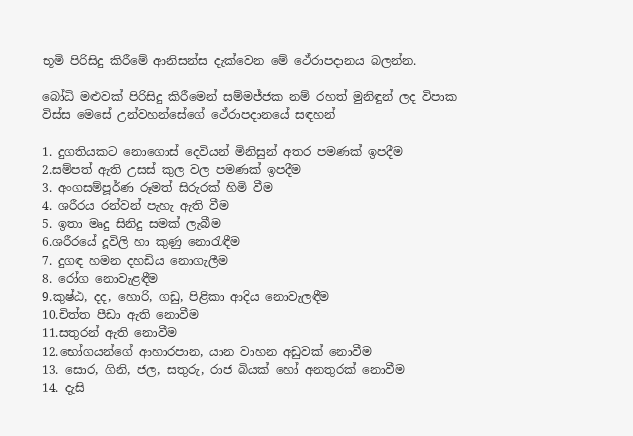භූමි පිරිසිදු කිරීමේ ආනිසන්ස දැක්වෙන මේ ථේරාපදානය බලන්න.

බෝධි මළුවක් පිරිසිදු කිරීමෙන් සම්මජ්ජක නම් රහත් මුනිඳුන් ලද විපාක විස්ස මෙසේ උන්වහන්සේගේ ථේරාපදානයේ සඳහන්

1. දුගතියකට නොගොස් දෙවියන් මිනිසුන් අතර පමණක් ඉපදීම
2.සම්පත් ඇති උසස් කුල වල පමණක් ඉපදීම
3. අංගසම්පූර්ණ රූමත් සිරුරක් හිමි වීම
4. ශරීරය රන්වන් පැහැ ඇති වීම
5. ඉතා මෘදු සිනිදු සමක් ලැබීම
6.ශරීරයේ දූවිලි හා කුණු නොරැඳීම
7. දුගඳ හමන දහඩිය නොගැලීම
8. රෝග නොවැළඳීම
9.කුෂ්ඨ, දද, හොරි, ගඩු, පිළිකා ආදිය නොවැලඳීම
10.චිත්ත පීඩා ඇති නොවීම
11.සතුරන් ඇති නොවීම
12.භෝගයන්ගේ ආහාරපාන, යාන වාහන අඩුවක් නොවීම
13. සොර, ගිනි, ජල, සතුරු, රාජ බියක් හෝ අනතුරක් නොවීම
14. දැසි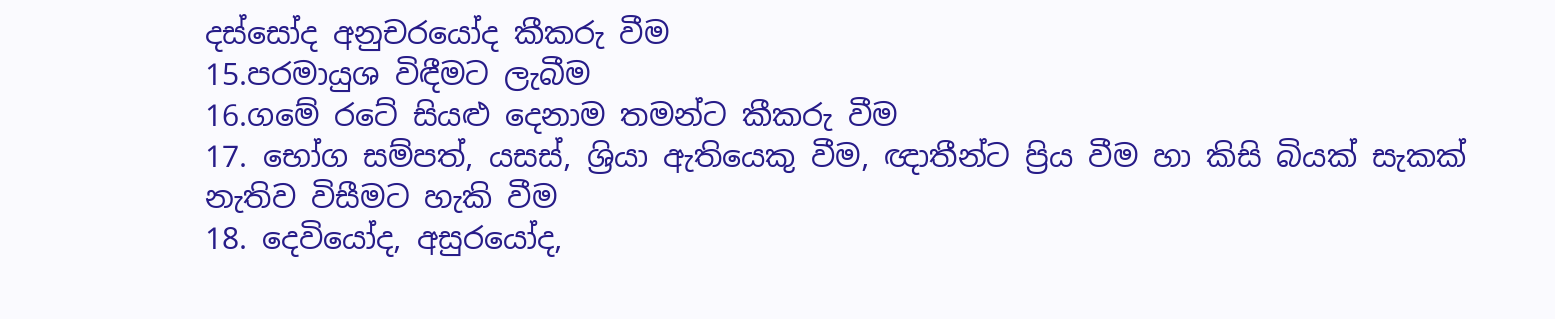දස්සෝද අනුචරයෝද කීකරු වීම
15.පරමායුශ විඳීමට ලැබීම
16.ගමේ රටේ සියළු දෙනාම තමන්ට කීකරු වීම
17. භෝග සම්පත්, යසස්, ශ්‍රියා ඇතියෙකු වීම, ඥාතීන්ට ප්‍රිය වීම හා කිසි බියක් සැකක් නැතිව විසීමට හැකි වීම
18. දෙවියෝද, අසුරයෝද,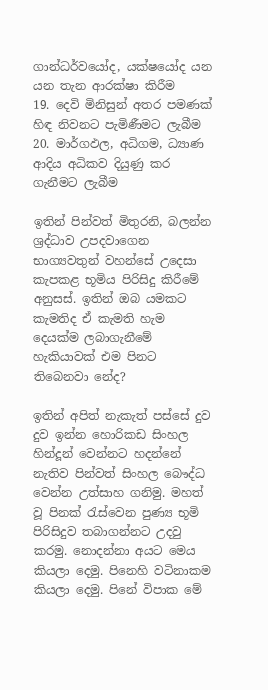ගාන්ධර්වයෝද, යක්ෂයෝද යන යන තැන ආරක්ෂා කිරීම
19. දෙවි මිනිසුන් අතර පමණක් හිඳ නිවනට පැමිණීමට ලැබීම
20. මාර්ගඵල, අධිගම, ධ්‍යාණ ආදිය අධිකව දියුණු කර ගැනීමට ලැබීම

ඉතින් පින්වත් මිතුරනි, බලන්න ශ්‍රද්ධාව උපදවාගෙන භාග්‍යවතුන් වහන්සේ උදෙසා කැපකළ භූමිය පිරිසිදු කිරීමේ අනුසස්. ඉතින් ඔබ යමකට කැමතිද ඒ කැමති හැම දෙයක්ම ලබාගැනීමේ හැකියාවක් එම පිනට තිබෙනවා නේද?

ඉතින් අපිත් නැකැත් පස්සේ දුව දුව ඉන්න හොරිකඩ සිංහල හින්දූන් වෙන්නට හදන්නේ නැතිව පින්වත් සිංහල බෞද්ධ වෙන්න උත්සාහ ගනිමු. මහත් වූ පිනක් රැස්වෙන පුණ්‍ය භූමි පිරිසිදුව තබාගන්නට උදවු කරමු. නොදන්නා අයට මෙය කියලා දෙමු. පිනෙහි වටිනාකම කියලා දෙමු. පිනේ විපාක මේ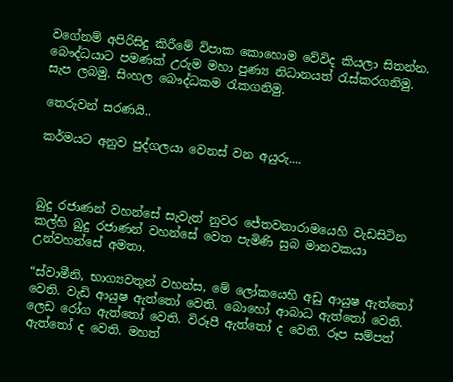වගේනම් අපිරිසිදු කිරීමේ විපාක කොහොම වේවිද කියලා සිතන්න. බෞද්ධයාට පමණක් උරුම මහා පුණ්‍ය නිධානයත් රැස්කරගනිමු. සැප ලබමු. සිංහල බෞද්ධකම රැකගනිමු.

තෙරුවන් සරණයි..

කර්මයට අනුව පුද්ගලයා වෙනස් වන අයුරු....



බුදු රජාණන් වහන්සේ සැවැත් නුවර ජේතවනාරාමයෙහි වැඩසිටින කල්හි බුදු රජාණන් වහන්සේ වෙත පැමිණි සුබ මානවකයා උන්වහන්සේ අමතා.

“ස්වාමීනි, භාග්‍යවතුන් වහන්ස, මේ ලෝකයෙහි අඩු ආයුෂ ඇත්තෝ වෙති. වැඩි ආයුෂ ඇත්තෝ වෙති. බොහෝ ආබාධ ඇත්තෝ වෙති. ලෙඩ රෝග ඇත්තෝ වෙති. විරූපී ඇත්තෝ ද වෙති. රූප සම්පත් ඇත්තෝ ද වෙති. මහත්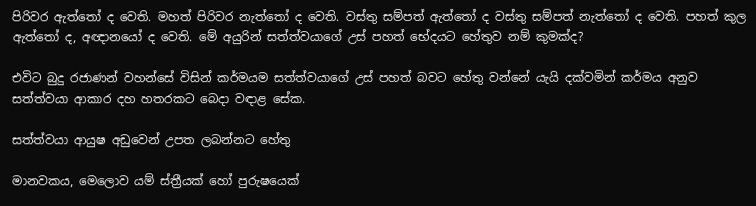පිරිවර ඇත්තෝ ද වෙති. මහත් පිරිවර නැත්තෝ ද වෙති. වස්තු සම්පත් ඇත්තෝ ද වස්තු සම්පත් නැත්තෝ ද වෙති. පහත් කුල ඇත්තෝ ද, අඥානයෝ ද වෙති. මේ අයුරින් සත්ත්වයාගේ උස් පහත් භේදයට හේතුව නම් කුමක්ද?

එවිට බුදු රජාණන් වහන්සේ විසින් කර්මයම සත්ත්වයාගේ උස් පහත් බවට හේතු වන්නේ යැයි දක්වමින් කර්මය අනුව සත්ත්වයා ආකාර දහ හතරකට බෙදා වඳාළ සේක.

සත්ත්වයා ආයුෂ අඩුවෙන් උපත ලබන්නට හේතු

මානවකය, මෙලොව යම් ස්ත්‍රීයක් හෝ පුරුෂයෙක්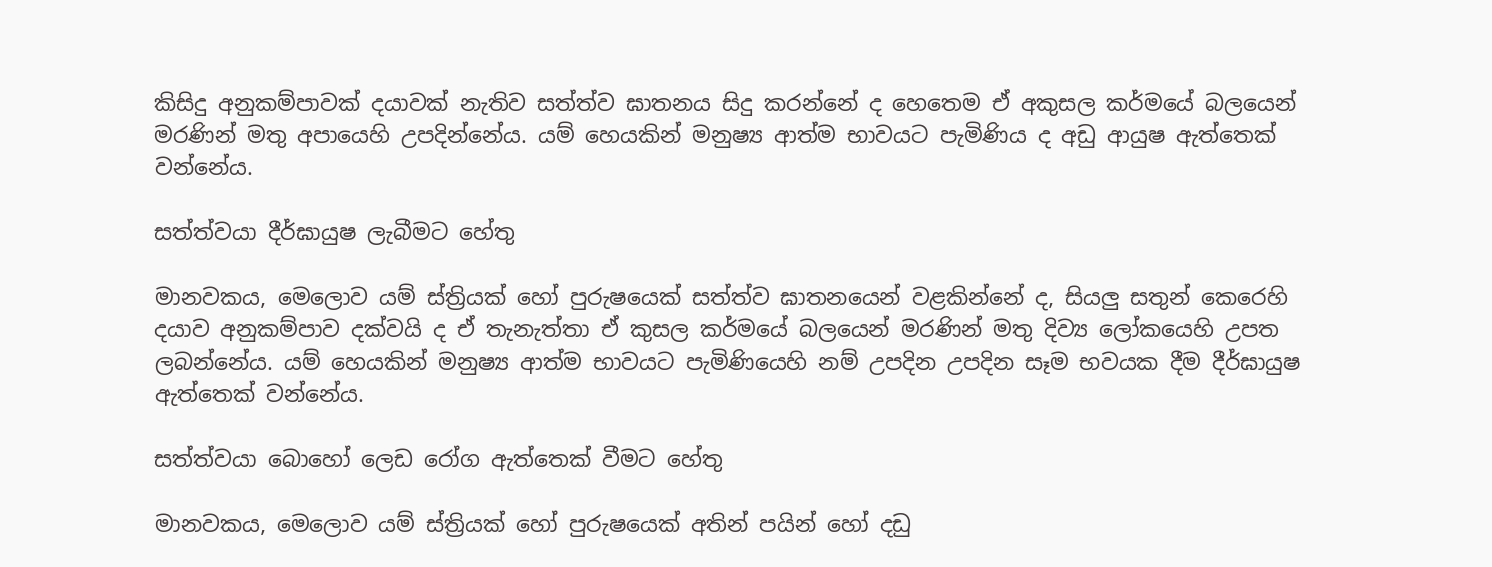කිසිදු අනුකම්පාවක් දයාවක් නැතිව සත්ත්ව ඝාතනය සිදු කරන්නේ ද හෙතෙම ඒ අකුසල කර්මයේ බලයෙන් මරණින් මතු අපායෙහි උපදින්නේය. යම් හෙයකින් මනුෂ්‍ය ආත්ම භාවයට පැමිණිය ද අඩු ආයුෂ ඇත්තෙක් වන්නේය.

සත්ත්වයා දීර්ඝායුෂ ලැබීමට හේතු

මානවකය, මෙලොව යම් ස්ත්‍රියක් හෝ පුරුෂයෙක් සත්ත්ව ඝාතනයෙන් වළකින්නේ ද, සියලු සතුන් කෙරෙහි දයාව අනුකම්පාව දක්වයි ද ඒ තැනැත්තා ඒ කුසල කර්මයේ බලයෙන් මරණින් මතු දිව්‍ය ලෝකයෙහි උපත ලබන්නේය. යම් හෙයකින් මනුෂ්‍ය ආත්ම භාවයට පැමිණියෙහි නම් උපදින උපදින සෑම භවයක දීම දීර්ඝායුෂ ඇත්තෙක් වන්නේය.

සත්ත්වයා බොහෝ ලෙඩ රෝග ඇත්තෙක් වීමට හේතු

මානවකය, මෙලොව යම් ස්ත්‍රියක් හෝ පුරුෂයෙක් අතින් පයින් හෝ දඩු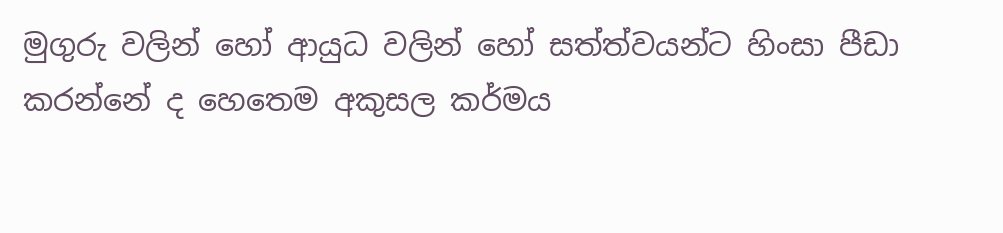මුගුරු වලින් හෝ ආයුධ වලින් හෝ සත්ත්වයන්ට හිංසා පීඩා කරන්නේ ද හෙතෙම අකුසල කර්මය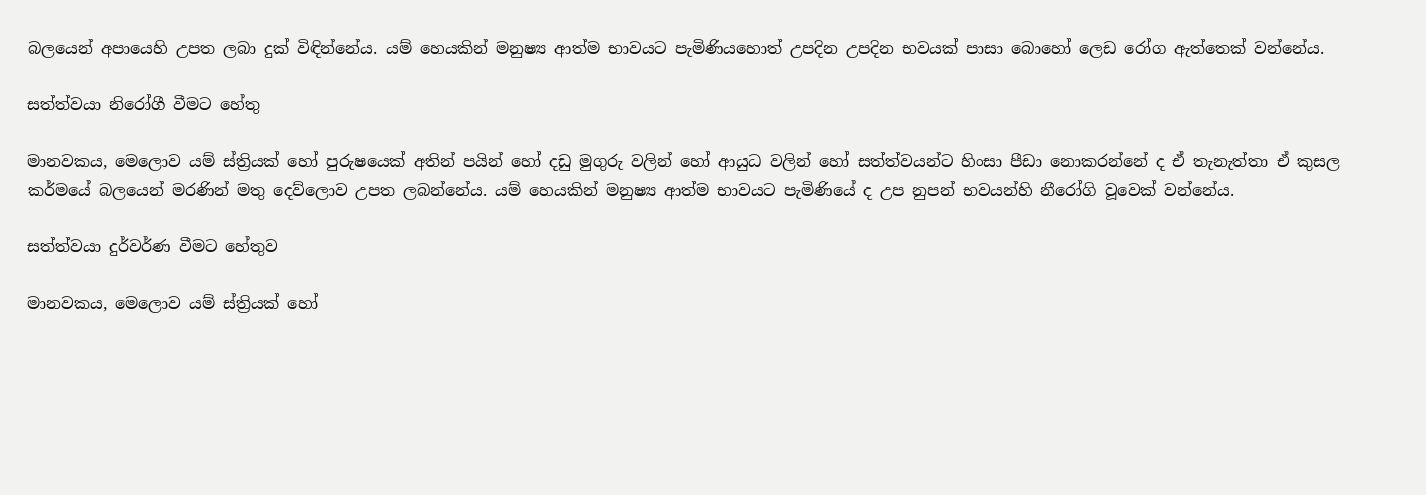බලයෙන් අපායෙහි උපත ලබා දුක් විඳින්නේය. යම් හෙයකින් මනුෂ්‍ය ආත්ම භාවයට පැමිණියහොත් උපදින උපදින භවයක් පාසා බොහෝ ලෙඩ රෝග ඇත්තෙක් වන්නේය.

සත්ත්වයා නිරෝගී වීමට හේතු

මානවකය, මෙලොව යම් ස්ත්‍රියක් හෝ පුරුෂයෙක් අතින් පයින් හෝ දඩු මුගුරු වලින් හෝ ආයුධ වලින් හෝ සත්ත්වයන්ට හිංසා පීඩා නොකරන්නේ ද ඒ තැනැත්තා ඒ කුසල කර්මයේ බලයෙන් මරණින් මතු දෙව්ලොව උපත ලබන්නේය. යම් හෙයකින් මනුෂ්‍ය ආත්ම භාවයට පැමිණියේ ද උප නුපන් භවයන්හි නීරෝගි වූවෙක් වන්නේය.

සත්ත්වයා දුර්වර්ණ වීමට හේතුව

මානවකය, මෙලොව යම් ස්ත්‍රියක් හෝ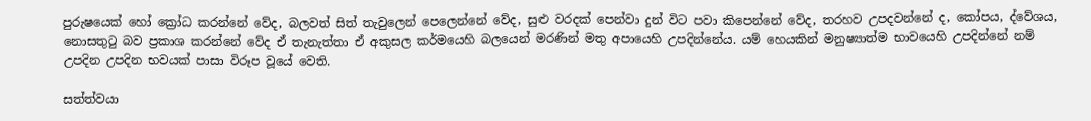පුරුෂයෙක් හෝ ක්‍රෝධ කරන්නේ වේද, බලවත් සිත් තැවුලෙන් පෙලෙන්නේ වේද, සුළු වරදක් පෙන්වා දුන් විට පවා කිපෙන්නේ වේද, තරහව උපදවන්නේ ද, කෝපය, ද්වේශය, නොසතුටු බව ප්‍රකාශ කරන්නේ වේද ඒ තැනැත්තා ඒ අකුසල කර්මයෙහි බලයෙන් මරණින් මතු අපායෙහි උපදින්නේය. යම් හෙයකින් මනුෂ්‍යාත්ම භාවයෙහි උපදින්නේ නම් උපදින උපදින භවයක් පාසා විරූප වූයේ වෙති.

සත්ත්වයා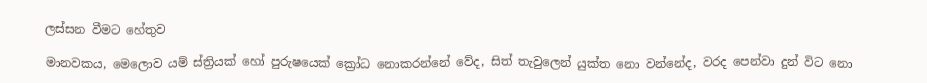ලස්සන වීමට හේතුව

මානවකය, මෙලොව යම් ස්ත්‍රියක් හෝ පුරුෂයෙක් ක්‍රෝධ නොකරන්නේ වේද, සිත් තැවුලෙන් යුක්ත නො වන්නේද, වරද පෙන්වා දුන් විට නො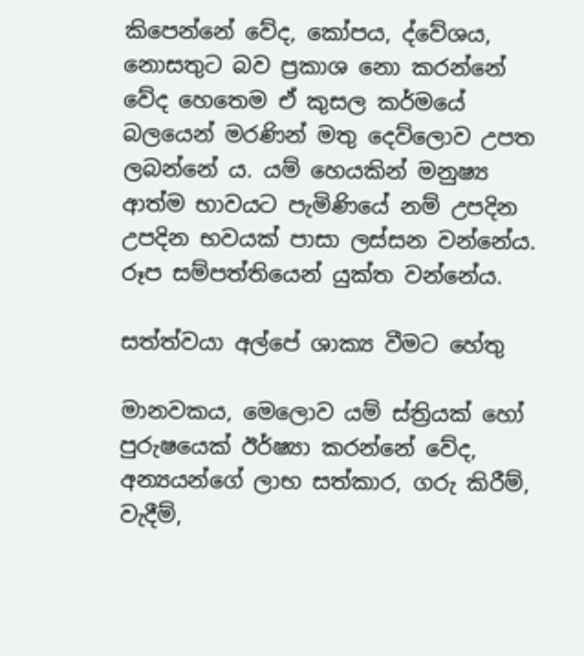කිපෙන්නේ වේද, කෝපය, ද්වේශය, නොසතුට බව ප්‍රකාශ නො කරන්නේ වේද හෙතෙම ඒ කුසල කර්මයේ බලයෙන් මරණින් මතු දෙව්ලොව උපත ලබන්නේ ය. යම් හෙයකින් මනුෂ්‍ය ආත්ම භාවයට පැමිණියේ නම් උපදින උපදින භවයක් පාසා ලස්සන වන්නේය. රූප සම්පත්තියෙන් යුක්ත වන්නේය.

සත්ත්වයා අල්පේ ශාක්‍ය වීමට හේතු

මානවකය, මෙලොව යම් ස්ත්‍රියක් හෝ පුරුෂයෙක් ඊර්ෂ්‍යා කරන්නේ වේද, අන්‍යයන්ගේ ලාභ සත්කාර, ගරු කිරීම්, වැදීම්,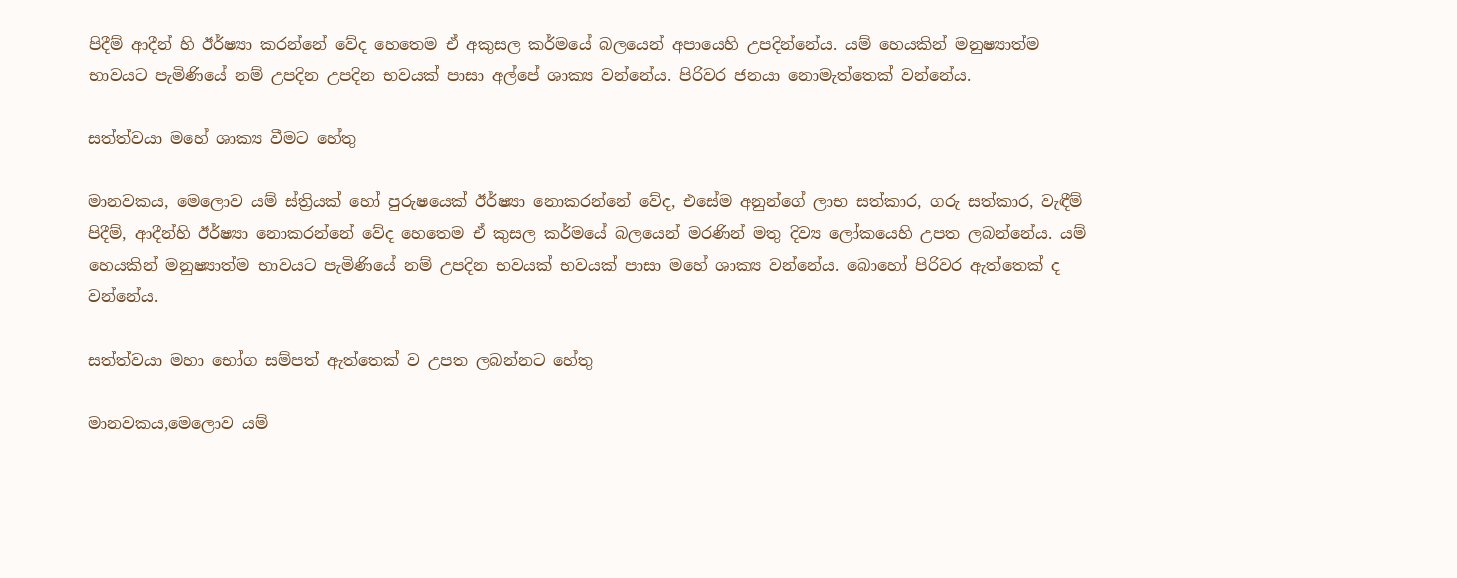පිදීම් ආදීන් හි ඊර්ෂ්‍යා කරන්නේ වේද හෙතෙම ඒ අකුසල කර්මයේ බලයෙන් අපායෙහි උපදින්නේය. යම් හෙයකින් මනුෂ්‍යාත්ම භාවයට පැමිණියේ නම් උපදින උපදින භවයක් පාසා අල්පේ ශාක්‍ය වන්නේය. පිරිවර ජනයා නොමැත්තෙක් වන්නේය.

සත්ත්වයා මහේ ශාක්‍ය වීමට හේතු

මානවකය, මෙලොව යම් ස්ත්‍රියක් හෝ පුරුෂයෙක් ඊර්ෂ්‍යා නොකරන්නේ වේද, එසේම අනුන්ගේ ලාභ සත්කාර, ගරු සත්කාර, වැඳීම් පිදීම්, ආදීන්හි ඊර්ෂ්‍යා නොකරන්නේ වේද හෙතෙම ඒ කුසල කර්මයේ බලයෙන් මරණින් මතු දිව්‍ය ලෝකයෙහි උපත ලබන්නේය. යම් හෙයකින් මනුෂ්‍යාත්ම භාවයට පැමිණියේ නම් උපදින භවයක් භවයක් පාසා මහේ ශාක්‍ය වන්නේය. බොහෝ පිරිවර ඇත්තෙක් ද වන්නේය.

සත්ත්වයා මහා භෝග සම්පත් ඇත්තෙක් ව උපත ලබන්නට හේතු

මානවකය,මෙලොව යම්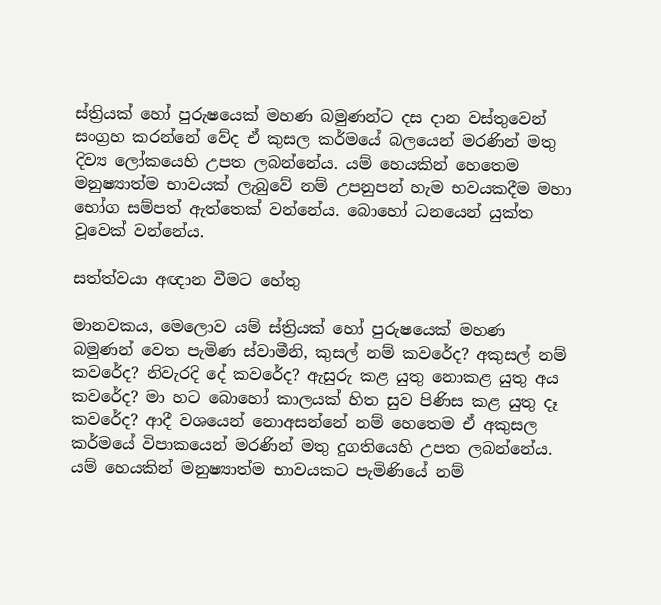ස්ත්‍රියක් හෝ පුරුෂයෙක් මහණ බමුණන්ට දස දාන වස්තුවෙන් සංග්‍රහ කරන්නේ වේද ඒ කුසල කර්මයේ බලයෙන් මරණින් මතු දිව්‍ය ලෝකයෙහි උපත ලබන්නේය. යම් හෙයකින් හෙතෙම මනුෂ්‍යාත්ම භාවයක් ලැබුවේ නම් උපනුපන් හැම භවයකදීම මහා භෝග සම්පත් ඇත්තෙක් වන්නේය. බොහෝ ධනයෙන් යුක්ත වූවෙක් වන්නේය.

සත්ත්වයා අඥාන වීමට හේතු

මානවකය, මෙලොව යම් ස්ත්‍රියක් හෝ පුරුෂයෙක් මහණ බමුණන් වෙත පැමිණ ස්වාමීනි, කුසල් නම් කවරේද? අකුසල් නම් කවරේද? නිවැරදි දේ කවරේද? ඇසුරු කළ යුතු නොකළ යුතු අය කවරේද? මා හට බොහෝ කාලයක් හිත සුව පිණිස කළ යුතු දෑ කවරේද? ආදී වශයෙන් නොඅසන්නේ නම් හෙතෙම ඒ අකුසල කර්මයේ විපාකයෙන් මරණින් මතු දුගතියෙහි උපත ලබන්නේය. යම් හෙයකින් මනුෂ්‍යාත්ම භාවයකට පැමිණියේ නම්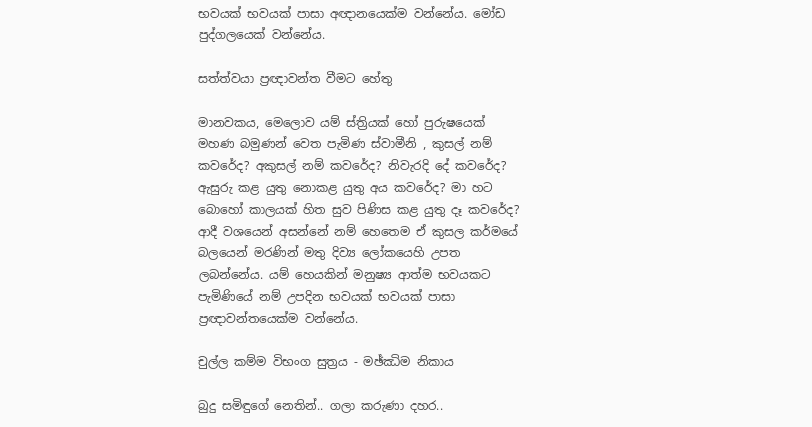භවයක් භවයක් පාසා අඥානයෙක්ම වන්නේය. මෝඩ පුද්ගලයෙක් වන්නේය.

සත්ත්වයා ප්‍රඥාවන්ත වීමට හේතු

මානවකය, මෙලොව යම් ස්ත්‍රියක් හෝ පුරුෂයෙක් මහණ බමුණන් වෙත පැමිණ ස්වාමීනි , කුසල් නම් කවරේද? අකුසල් නම් කවරේද? නිවැරදි දේ කවරේද? ඇසුරු කළ යුතු නොකළ යුතු අය කවරේද? මා හට බොහෝ කාලයක් හිත සුව පිණිස කළ යුතු දෑ කවරේද? ආදී වශයෙන් අසන්නේ නම් හෙතෙම ඒ කුසල කර්මයේ බලයෙන් මරණින් මතු දිව්‍ය ලෝකයෙහි උපත ලබන්නේය. යම් හෙයකින් මනුෂ්‍ය ආත්ම භවයකට පැමිණියේ නම් උපදින භවයක් භවයක් පාසා ප්‍රඥාවන්තයෙක්ම වන්නේය.

චුල්ල කම්ම විභංග සුත්‍රය - මඡ්ඣිම නිකාය

බුදු සමිඳුගේ නෙතින්.. ගලා කරුණා දහර..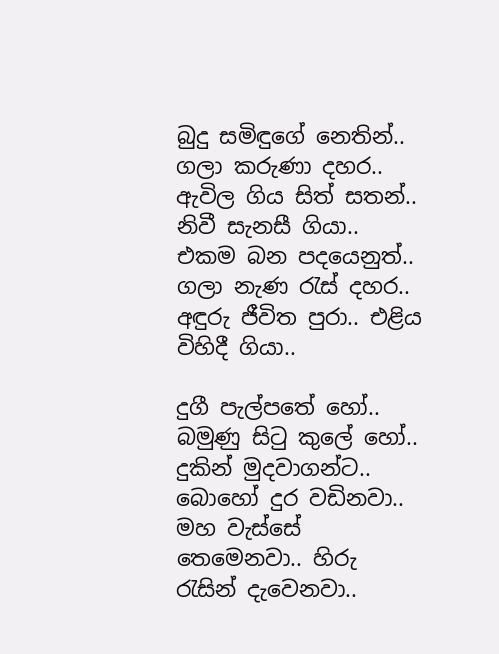බුදු සමිඳුගේ නෙතින්.. ගලා කරුණා දහර..
ඇවිල ගිය සිත් සතන්.. නිවී සැනසී ගියා..
එකම බන පදයෙනුත්.. ගලා නැණ රැස් දහර..
අඳුරු ජීවිත පුරා.. එළිය විහිදී ගියා..

දුගී පැල්පතේ හෝ.. බමුණු සිටු කුලේ හෝ..
දුකින් මුදවාගන්ට.. බොහෝ දුර වඩිනවා..
මහ වැස්සේ තෙමෙනවා.. හිරු රැසින් දැවෙනවා..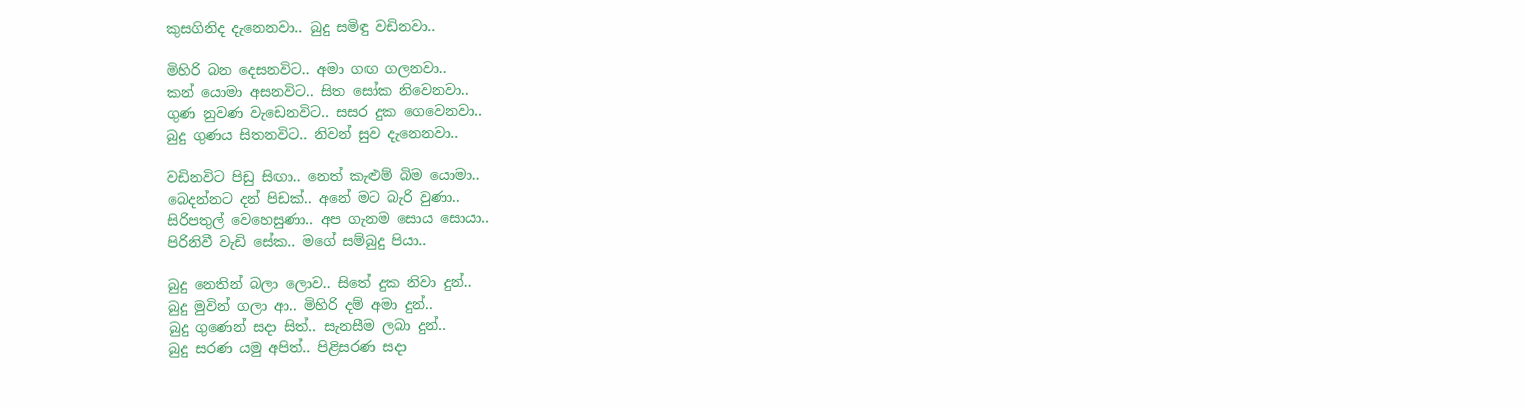කුසගිනිද දැනෙනවා.. බුදු සමිඳු වඩිනවා..

මිහිරි බන දෙසනවිට.. අමා ගඟ ගලනවා..
කන් යොමා අසනවිට.. සිත සෝක නිවෙනවා..
ගුණ නුවණ වැඩෙනවිට.. සසර දුක ගෙවෙනවා..
බුදු ගුණය සිතනවිට.. නිවන් සුව දැනෙනවා..

වඩිනවිට පිඩු සිඟා.. නෙත් කැළුම් බිම යොමා..
බෙදන්නට දන් පිඩක්.. අනේ මට බැරි වුණා..
සිරිපතුල් වෙහෙසුණා.. අප ගැනම සොය සොයා..
පිරිනිවී වැඩි සේක.. මගේ සම්බුදු පියා..

බුදු නෙතින් බලා ලොව.. සිතේ දුක නිවා දුන්..
බුදු මුවින් ගලා ආ.. මිහිරි දම් අමා දුන්..
බුදු ගුණෙන් සදා සිත්.. සැනසීම ලබා දුන්..
බුදු සරණ යමු අපිත්.. පිළිසරණ සදා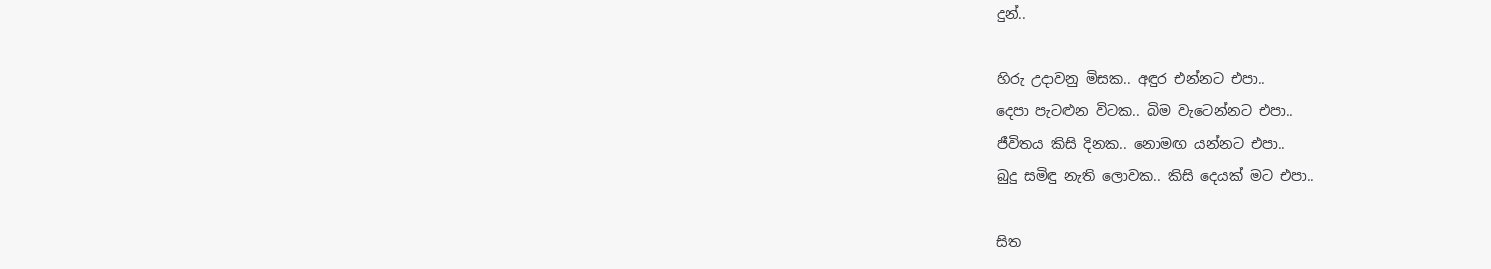දුන්..

හිරු උදාවනු මිසක.. අඳුර එන්නට එපා..
දෙපා පැටළුන විටක.. බිම වැටෙන්නට එපා..
ජීවිතය කිසි දිනක.. නොමඟ යන්නට එපා..
බුදු සමිඳු නැති ලොවක.. කිසි දෙයක් මට එපා..

සිත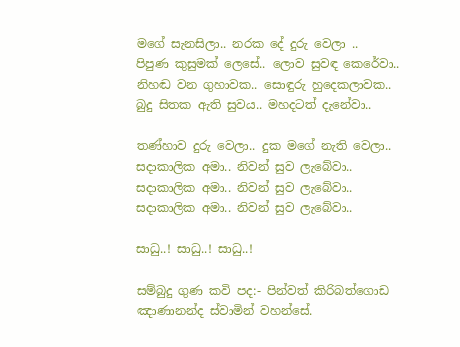මගේ සැනසිලා.. නරක දේ දුරු වෙලා ..
පිපුණ කුසුමක් ලෙසේ.. ලොව සුවඳ කෙරේවා..
නිහඬ වන ගුහාවක.. සොඳුරු හුදෙකලාවක..
බුදු සිතක ඇති සුවය.. මහදටත් දැනේවා..

තණ්හාව දුරු වෙලා.. දුක මගේ නැති වෙලා..
සදාකාලික අමා.. නිවන් සුව ලැබේවා..
සදාකාලික අමා.. නිවන් සුව ලැබේවා..
සදාකාලික අමා.. නිවන් සුව ලැබේවා..

සාධු..! සාධු..! සාධු..!

සම්බුදු ගුණ කවි පද:- පින්වත් කිරිබත්ගොඩ ඤාණානන්ද ස්වාමින් වහන්සේ.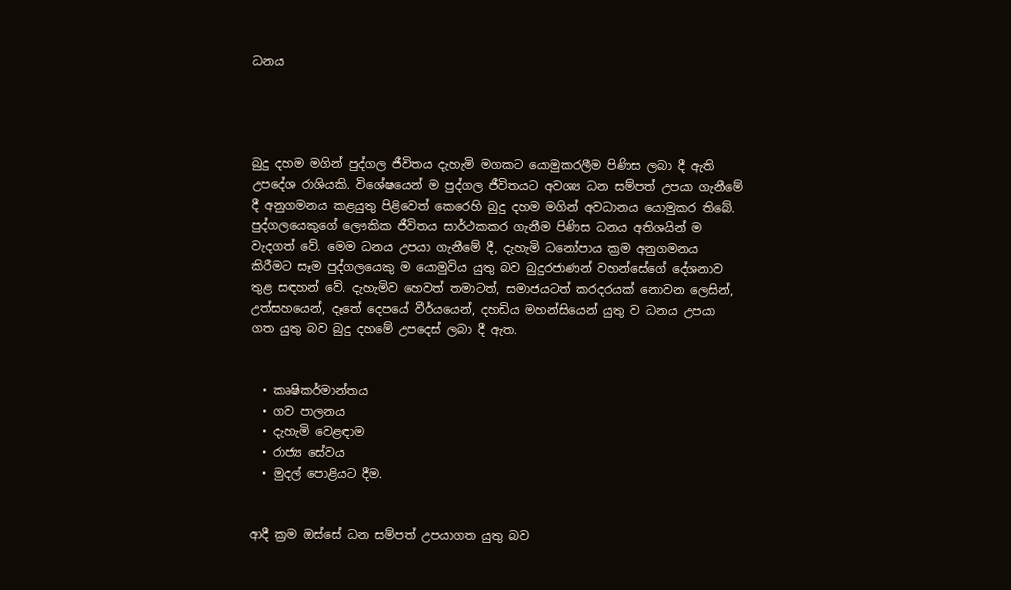ධනය




බුදු දහම මගින් පුද්ගල ජීවිතය දැහැමි මගකට යොමුකරලීම පිණිස ලබා දී ඇති උපදේශ රාශියකි. විශේෂයෙන් ම පුද්ගල ජීවිතයට අවශ්‍ය ධන සම්පත් උපයා ගැනීමේ දී අනුගමනය කළයුතු පිළිවෙත් කෙරෙහි බුදු දහම මගින් අවධානය යොමුකර තිබේ. පුද්ගලයෙකුගේ ලෞකික ජීවිතය සාර්ථකකර ගැනීම පිණිස ධනය අතිශයින් ම වැදගත් වේ. මෙම ධනය උපයා ගැනීමේ දී, දැහැමි ධනෝපාය ක්‍රම අනුගමනය කිරීමට සෑම පුද්ගලයෙකු ම යොමුවිය යුතු බව බුදුරජාණන් වහන්සේගේ දේශනාව තුළ සඳහන් වේ. දැහැමිව හෙවත් තමාටත්, සමාජයටත් කරදරයක් නොවන ලෙසින්, උත්සහයෙන්, දෑතේ දෙපයේ වීර්යයෙන්, දහඩිය මහන්සියෙන් යුතු ව ධනය උපයා ගත යුතු බව බුදු දහමේ උපදෙස් ලබා දී ඇත.


  • කෘෂිකර්මාන්තය
  • ගව පාලනය
  • දැහැමි වෙළඳාම
  • රාජ්‍ය සේවය
  • මුදල් පොළියට දීම.


ආදී ක්‍රම ඔස්සේ ධන සම්පත් උපයාගත යුතු බව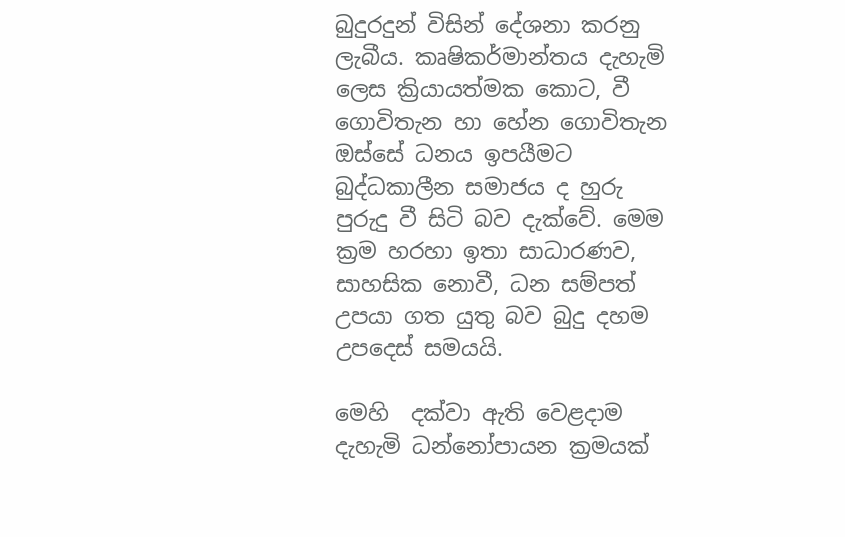බුදුරදුන් විසින් දේශනා කරනු ලැබීය. කෘෂිකර්මාන්තය දැහැමි ලෙස ක්‍රියායත්මක කොට, වී ගොවිතැන හා හේන ගොවිතැන ඔස්සේ ධනය ඉපයීමට බුද්ධකාලීන සමාජය ද හුරු පුරුදු වී සිටි බව දැක්වේ. මෙම ක්‍රම හරහා ඉතා සාධාරණව, සාහසික නොවී, ධන සම්පත් උපයා ගත යුතු බව බුදු දහම උපදෙස් සමයයි.

මෙහි  දක්වා ඇති වෙළදාම දැහැමි ධන්නෝපායන ක්‍රමයක්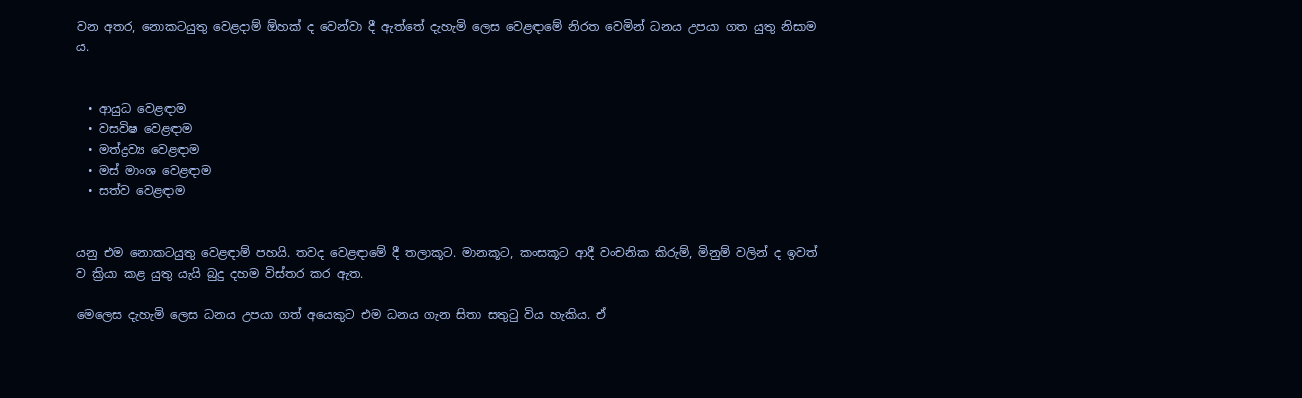වන අතර, නොකටයුතු වෙළදාම් ඕහක් ද වෙන්වා දී ඇත්තේ දැහැමි ලෙස වෙළඳාමේ නිරත වෙමින් ධනය උපයා ගත යුතු නිසාම ය.


  • ආයුධ වෙළඳාම
  • වසවිෂ වෙළඳාම
  • මත්ද්‍රව්‍ය වෙළඳාම
  • මස් මාංශ වෙළඳාම
  • සත්ව වෙළඳාම


යනු එම නොකටයුතු වෙළඳාම් පහයි. තවද වෙළඳාමේ දී තලාකූට. මානකූට, කංසකූට ආදී වංචනික කිරුම්, මිනුම් වලින් ද ඉවත් ව ක්‍රියා කළ යුතු යැයි බුදු දහම විස්තර කර ඇත.

මෙලෙස දැහැමි ලෙස ධනය උපයා ගත් අයෙකුට එම ධනය ගැන සිතා සතු‍ටු විය හැකිය. ඒ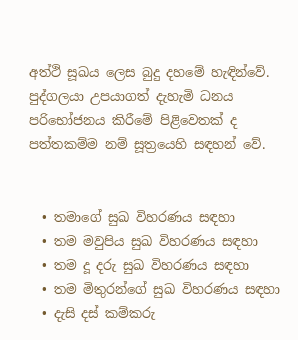අත්ථි සූඛය ලෙස බුදු දහමේ හැඳින්වේ. පුද්ගලයා උපයාගත් දැහැමි ධනය පරිභෝජනය කිරීමේ පිළිවෙතක් ද පත්තකම්ම නම් සූත්‍රයෙහි සඳහන් වේ.


  • තමාගේ සුඛ විහරණය සඳහා
  • තම මවුපිය සුඛ විහරණය සඳහා
  • තම දූ දරු සුඛ විහරණය සඳහා
  • තම මිතුරන්ගේ සුඛ විහරණය සඳහා
  • දැසි දස් කම්කරු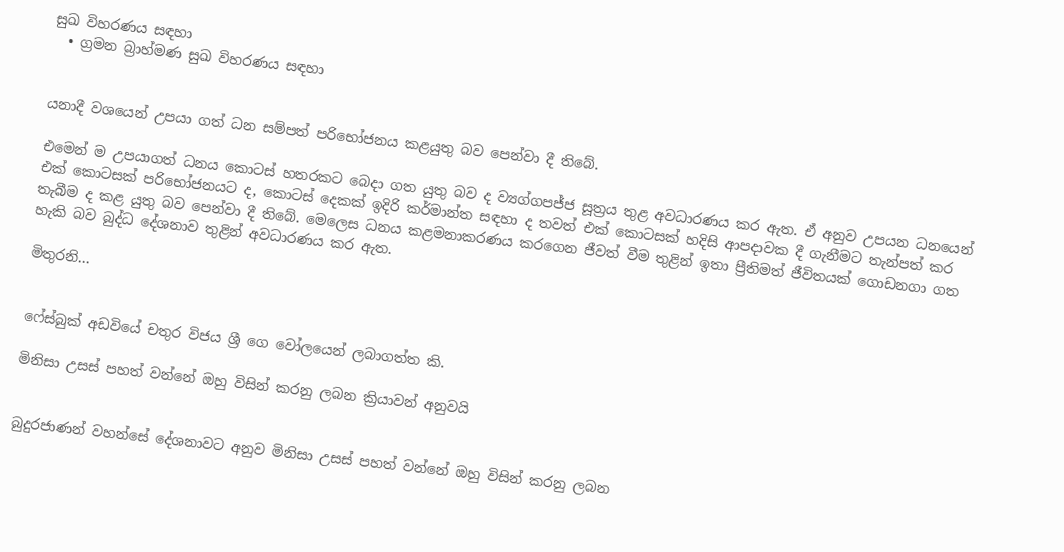සුඛ විහරණය සඳහා
  • ග්‍රමන බ්‍රාහ්මණ සුඛ විහරණය සඳහා


යනාදී වශයෙන් උපයා ගත් ධන සම්පත් පරිභෝජනය කළයුතු බව පෙන්වා දී තිබේ.

එමෙන් ම උපයාගත් ධනය කොටස් හතරකට බෙදා ගත යුතු බව ද ව්‍යග්ගපජ්ජ සූත්‍රය තුළ අවධාරණය කර ඇත. ඒ අනුව උපයන ධනයෙන් එක් කොටසක් පරිභෝජනයට ද, කොටස් දෙකක් ඉදිරි කර්මාන්ත සඳහා ද තවත් එක් කොටසක් හදිසි ආපදාවක දී ගැනීමට තැන්පත් කර තැබීම ද කළ යුතු බව පෙන්වා දී තිබේ. මෙලෙස ධනය කළමනාකරණය කරගෙන ජීවත් වීම තුළින් ඉතා ප්‍රීතිමත් ජීවිතයක් ගොඩනගා ගත හැකි බව බුද්ධ දේශනාව තුළින් අවධාරණය කර ඇත.

මිතුරනි...


ෆේස්බුක් අඩවියේ චතුර විජය ශ්‍රී ගෙ වෝලයෙන් ලබාගත්ත කි.

මිනිසා උසස් පහත් වන්නේ ඔහු විසින් කරනු ලබන ක්‍රියාවන් අනුවයි


බුදුරජාණන් වහන්සේ දේශනාවට අනුව මිනිසා උසස් පහත් වන්නේ ඔහු විසින් කරනු ලබන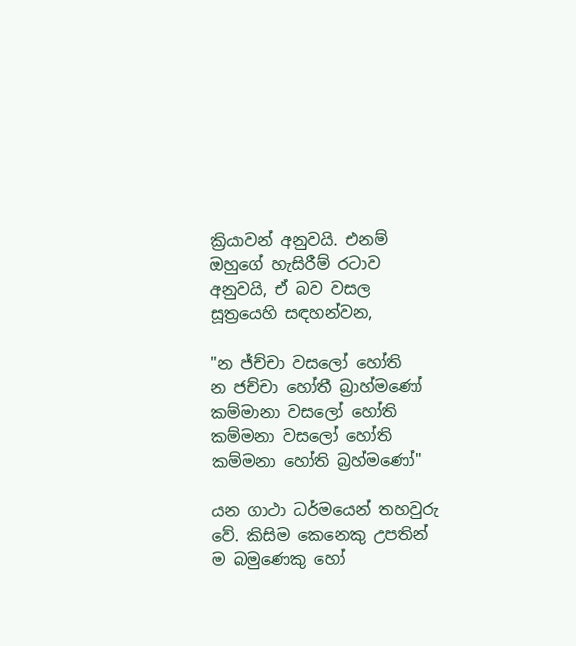ක්‍රියාවන් අනුවයි. එනම් ඔහුගේ හැසිරීම් රටාව අනුවයි, ඒ බව වසල සූත්‍රයෙහි සඳහන්වන,

"න ජ්ච්චා වසලෝ හෝති
න ජච්චා හෝතී බ්‍රාහ්මණෝ
කම්මානා වසලෝ හෝති
කම්මනා වසලෝ හෝති
කම්මනා හෝති බ්‍රහ්මණෝ"

යන ගාථා ධර්මයෙන් තහවුරු වේ. කිසිම කෙනෙකු උපතින් ම බමුණෙකු හෝ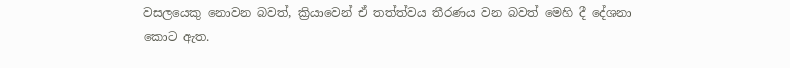වසලයෙකු නොවන බවත්, ක්‍රියාවෙන් ඒ තත්ත්වය තීරණය වන බවත් මෙහි දී දේශනා කොට ඇත.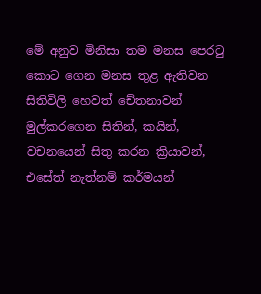මේ අනුව මිනිසා තම මනස පෙර‍ටු කොට ගෙන මනස තුළ ඇතිවන සිතිවිලි හෙවත් චේතනාවන් මුල්කරගෙන සිතින්, කයින්, වචනයෙන් සිතු කරන ක්‍රියාවන්, එසේත් නැත්නම් කර්මයන්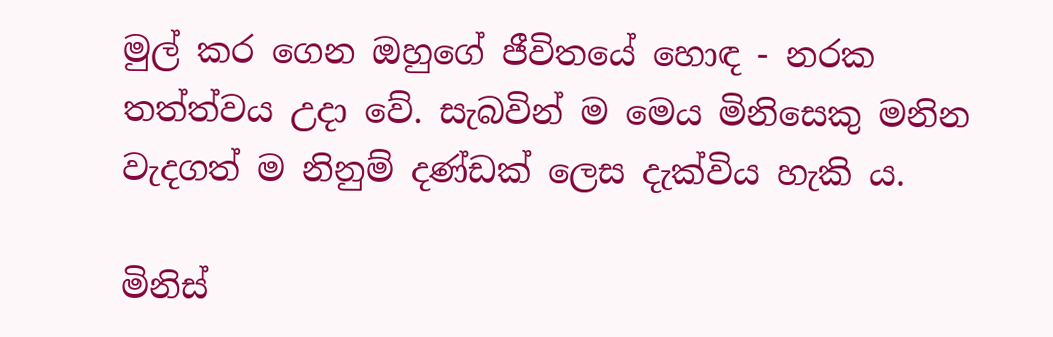මුල් කර ගෙන ඔහුගේ ජීවිතයේ හොඳ - නරක තත්ත්වය උදා වේ. සැබවින් ම මෙය මිනිසෙකු මනින වැදගත් ම නිනුම් දණ්ඩක් ලෙස දැක්විය හැකි ය.

මිනිස්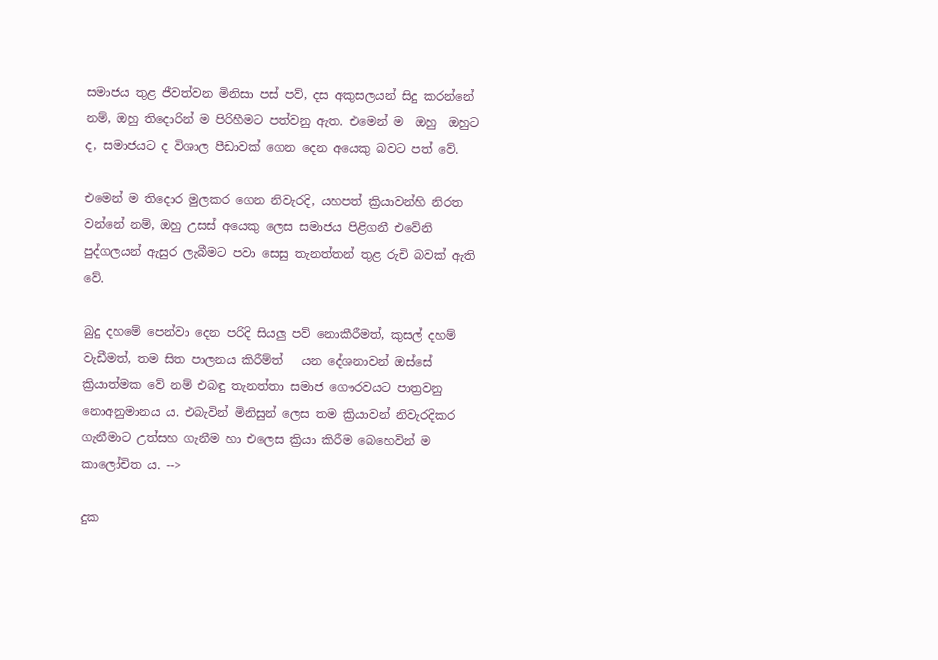සමාජය තුළ ජීවත්වන මිනිසා පස් පව්, දස අකුසලයන් සිදු කරන්නේ නම්, ඔහු තිදොරින් ම පිරිහීමට පත්වනු ඇත. එමෙන් ම  ඔහු  ඔහුට ද, සමාජයට ද විශාල පීඩාවක් ගෙන දෙන අයෙකු බවට පත් වේ.

එමෙන් ම තිදොර මුලකර ගෙන නිවැරදි, යහපත් ක්‍රියාවන්හි නිරත වන්නේ නම්, ඔහු උසස් අයෙකු ලෙස සමාජය පිළිගනී එවේනි පුද්ගලයන් ඇසුර ලැබීමට පවා සෙසු තැනත්තන් තුළ රුචි බවක් ඇති වේ.

බුදු දහමේ පෙන්වා දෙන පරිදි සියලු පව් නොකීරීමත්, කුසල් දහම් වැඩීමත්, තම සිත පාලනය කිරීම්ත්   යන දේශනාවන් ඔස්සේ ක්‍රියාත්මක වේ නම් එබඳු තැනත්තා සමාජ ගෞරවයට පාත්‍රවනු නොඅනුමානය ය. එබැවින් මිනිසුන් ලෙස තම ක්‍රියාවන් නිවැරදිකර ගැනීමාට උත්සහ ගැනීම හා එලෙස ක්‍රියා කිරීම බෙහෙවින් ම කාලෝචිත ය. -->

දුක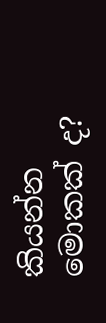කියන්න මොකක් ද?